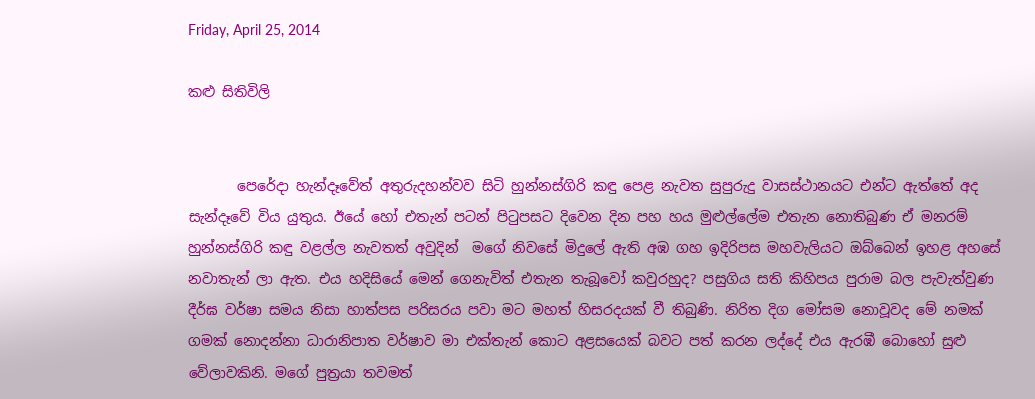Friday, April 25, 2014

කළු සිතිවිලි


       පෙරේදා හැන්දෑවේත් අතුරුදහන්වව සිටි හුන්නස්ගිරි කඳු පෙළ නැවත සුපුරුදු වාසස්ථානයට එන්ට ඇත්තේ අද සැන්දෑවේ විය යුතුය. ඊයේ හෝ එතැන් පටන් පිටුපසට දිවෙන දින පහ හය මුළුල්ලේම එතැන නොතිබුණ ඒ මනරම් හුන්නස්ගිරි කඳු වළල්ල නැවතත් අවුදින්  මගේ නිවසේ මිදුලේ ඇති අඹ ගහ ඉදිරිපස මහවැලියට ඔබ්බෙන් ඉහළ අහසේ නවාතැන් ලා ඇත. එය හදිසියේ මෙන් ගෙනැවිත් එතැන තැබූවෝ කවුරහුද? පසුගිය සති කිහිපය පුරාම බල පැවැත්වුණ දීර්ඝ වර්ෂා සමය නිසා හාත්පස පරිසරය පවා මට මහත් හිසරදයක් වී තිබුණි. නිරිත දිග මෝසම නොවූවද මේ නමක් ගමක් නොදන්නා ධාරානිපාත වර්ෂාව මා එක්තැන් කොට අළසයෙක් බවට පත් කරන ලද්දේ එය ඇරඹී බොහෝ සුළු වේලාවකිනි. මගේ පුත්‍රයා තවමත්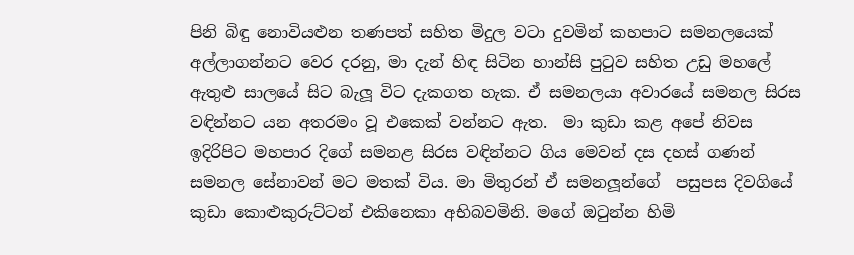පිනි බිඳු නොවියළුන තණපත් සහිත මිදුල වටා දුවමින් කහපාට සමනලයෙක් අල්ලාගන්නට වෙර දරනු, මා දැන් හිඳ සිටින හාන්සි පුටුව සහිත උඩු මහලේ ඇතුළු සාලයේ සිට බැලූ විට දැකගත හැක. ඒ සමනලයා අවාරයේ සමනල සිරස වඳින්නට යන අතරමං වූ එකෙක් වන්නට ඇත.  මා කුඩා කළ අපේ නිවස ඉදිරිපිට මහපාර දිගේ සමනළ සිරස වඳින්නට ගිය මෙවන් දස දහස් ගණන් සමනල සේනාවන් මට මතක් විය. මා මිතුරන් ඒ සමනලූන්ගේ  පසුපස දිවගියේ කුඩා කොළුකුරුට්ටන් එකිනෙකා අභිබවමිනි. මගේ ඔටුන්න හිමි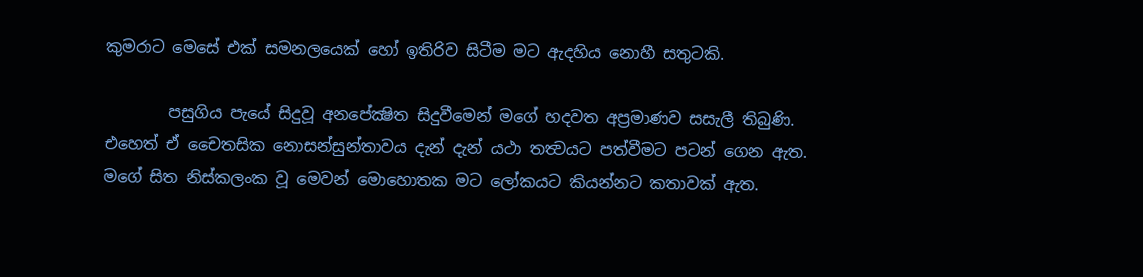කුමරාට මෙසේ එක් සමනලයෙක් හෝ ඉතිරිව සිටීම මට ඇදහිය නොහී සතුටකි.

        පසුගිය පැයේ සිදුවූ අනපේක්‍ෂිත සිදුවීමෙන් මගේ හදවත අප්‍රමාණව සසැලී තිබුණි. එහෙත් ඒ චෛතසික නොසන්සුන්තාවය දැන් දැන් යථා තත්‍වයට පත්වීමට පටන් ගෙන ඇත. මගේ සිත නිස්කලංක වූ මෙවන් මොහොතක මට ලෝකයට කියන්නට කතාවක් ඇත.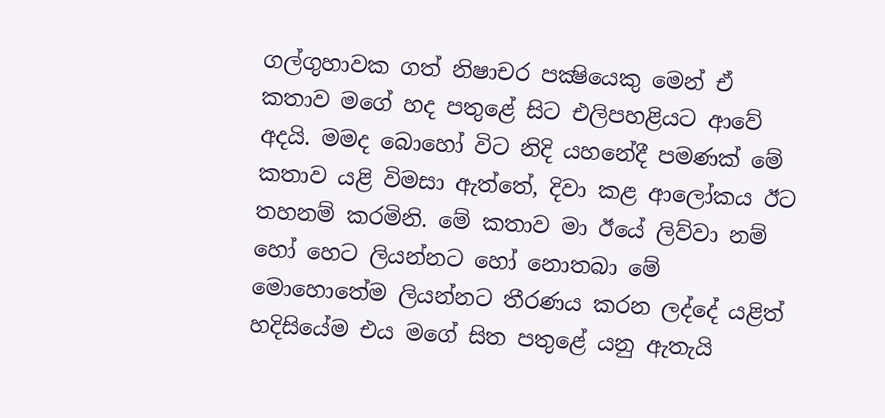ගල්ගුහාවක ගත් නිෂාචර පක්‍ෂියෙකු මෙන් ඒ කතාව මගේ හද පතුළේ සිට එලිපහළියට ආවේ අදයි. මමද බොහෝ විට නිදි යහනේදී පමණක් මේ කතාව යළි විමසා ඇත්තේ, දිවා කළ ආලෝකය ඊට තහනම් කරමිනි. මේ කතාව මා ඊයේ ලිව්වා නම් හෝ හෙට ලියන්නට හෝ නොතබා මේ මොහොතේම ලියන්නට තීරණය කරන ලද්දේ යළිත් හදිසියේම එය මගේ සිත පතුළේ යනු ඇතැයි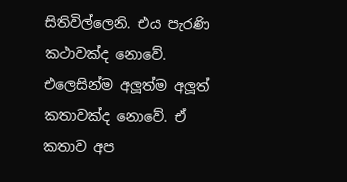සිතිවිල්ලෙනි. එය පැරණි කථාවක්ද නොවේ. එලෙසින්ම අලූත්ම අලූත් කතාවක්ද නොවේ. ඒ කතාව අප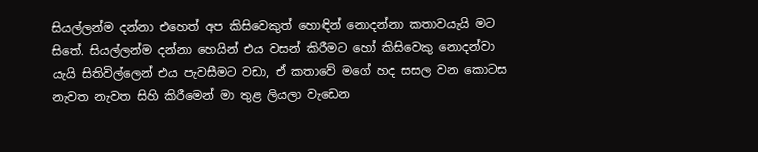සියල්ලන්ම දන්නා එහෙත් අප කිසිවෙකුත් හොඳින් නොදන්නා කතාවයැයි මට සිතේ. සියල්ලන්ම දන්නා හෙයින් එය වසන් කිරීමට හෝ කිසිවෙකු නොදන්වා යැයි සිතිවිල්ලෙන් එය පැවසීමට වඩා, ඒ කතාවේ මගේ හද සසල වන කොටස නැවත නැවත සිහි කිරීමෙන් මා තුළ ලියලා වැඩෙන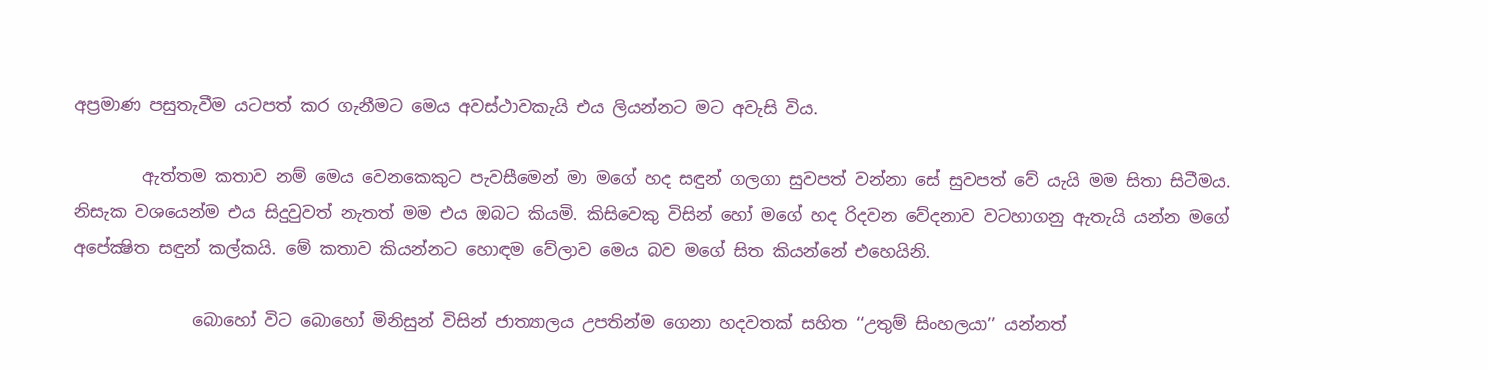අප්‍රමාණ පසුතැවීම යටපත් කර ගැනීමට මෙය අවස්ථාවකැයි එය ලියන්නට මට අවැසි විය.

        ඇත්තම කතාව නම් මෙය වෙනකෙකුට පැවසීමෙන් මා මගේ හද සඳුන් ගලගා සුවපත් වන්නා සේ සුවපත් වේ යැයි මම සිතා සිටීමය. නිසැක වශයෙන්ම එය සිදුවුවත් නැතත් මම එය ඔබට කියමි. කිසිවෙකු විසින් හෝ මගේ හද රිදවන වේදනාව වටහාගනු ඇතැයි යන්න මගේ අපේක්‍ෂිත සඳුන් කල්කයි. මේ කතාව කියන්නට හොඳම වේලාව මෙය බව මගේ සිත කියන්නේ එහෙයිනි.

              බොහෝ විට බොහෝ මිනිසුන් විසින් ජාත්‍යාලය උපතින්ම ගෙනා හදවතක් සහිත ‘‘උතුම් සිංහලයා’’ යන්නත්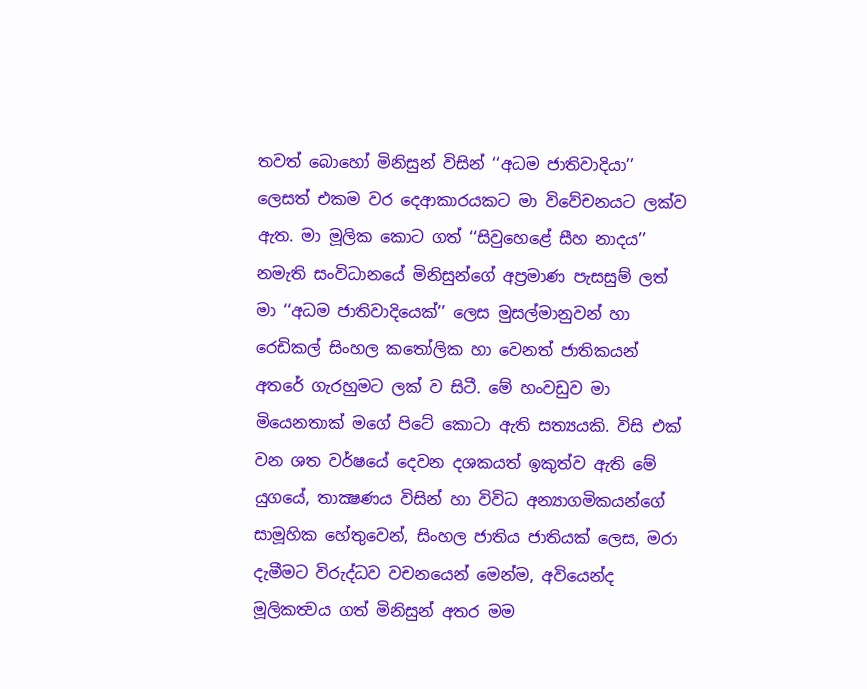තවත් බොහෝ මිනිසුන් විසින් ‘‘අධම ජාතිවාදියා’’ ලෙසත් එකම වර දෙආකාරයකට මා විවේචනයට ලක්ව ඇත. මා මූලික කොට ගත් ‘‘සිවුහෙළේ සීහ නාදය’’ නමැති සංවිධානයේ මිනිසුන්ගේ අප්‍රමාණ පැසසුම් ලත් මා ‘‘අධම ජාතිවාදියෙක්’’ ලෙස මුසල්මානුවන් හා රෙඩිකල් සිංහල කතෝලික හා වෙනත් ජාතිකයන් අතරේ ගැරහුමට ලක් ව සිටී. මේ හංවඩුව මා මියෙනතාක් මගේ පිටේ කොටා ඇති සත්‍යයකි. විසි එක් වන ශත වර්ෂයේ දෙවන දශකයත් ඉකුත්ව ඇති මේ යුගයේ, තාක්‍ෂණය විසින් හා විවිධ අන්‍යාගමිකයන්ගේ සාමූහික හේතුවෙන්, සිංහල ජාතිය ජාතියක් ලෙස, මරා දැමීමට විරුද්ධව වචනයෙන් මෙන්ම, අවියෙන්ද මූලිකත්‍වය ගත් මිනිසුන් අතර මම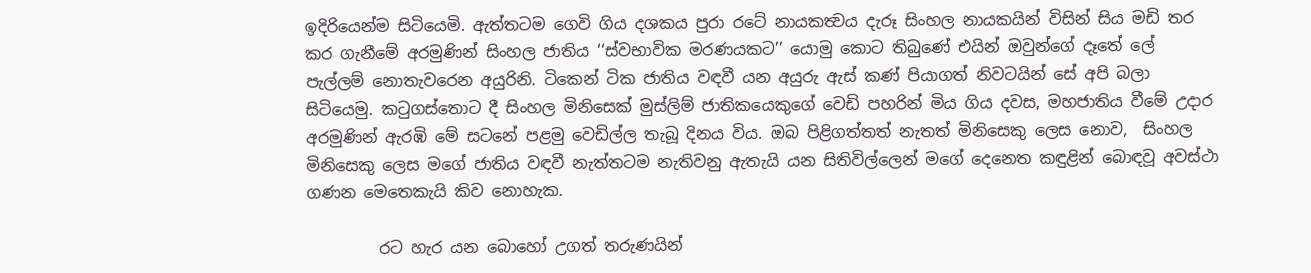ඉදිරියෙන්ම සිටියෙමි. ඇත්තටම ගෙවි ගිය දශකය පුරා රටේ නායකත්‍වය දැරූ සිංහල නායකයින් විසින් සිය මඩි තර කර ගැනීමේ අරමුණින් සිංහල ජාතිය ‘‘ස්වභාවික මරණයකට’’ යොමු කොට තිබුණේ එයින් ඔවුන්ගේ දෑතේ ලේ පැල්ලම් නොතැවරෙන අයුරිනි. ටිකෙන් ටික ජාතිය වඳවී යන අයුරු ඇස් කණ් පියාගත් නිවටයින් සේ අපි බලා සිටියෙමු. කටුගස්තොට දී සිංහල මිනිසෙක් මුස්ලිම් ජාතිකයෙකුගේ වෙඩි පහරින් මිය ගිය දවස, මහජාතිය වීමේ උදාර අරමුණින් ඇරඹි මේ සටනේ පළමු වෙඩිල්ල තැබූ දිනය විය. ඔබ පිළිගත්තත් නැතත් මිනිසෙකු ලෙස නොව,  සිංහල මිනිසෙකු ලෙස මගේ ජාතිය වඳවී නැත්තටම නැතිවනු ඇතැයි යන සිතිවිල්ලෙන් මගේ දෙනෙත කඳුළින් බොඳවූ අවස්ථා ගණන මෙතෙකැයි කිව නොහැක.

         රට හැර යන බොහෝ උගත් තරුණයින්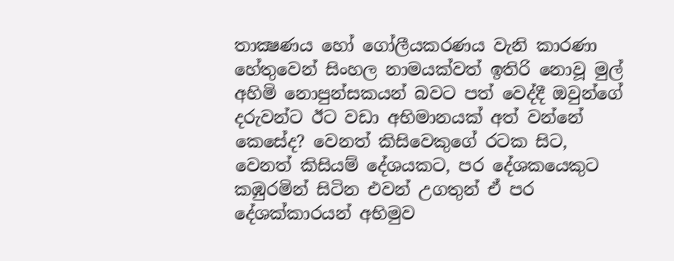තාක්‍ෂණය හෝ ගෝලීයකරණය වැනි කාරණා හේතුවෙන් සිංහල නාමයක්වත් ඉතිරි නොවූ මුල් අහිමි නොපුන්සකයන් බවට පත් වෙද්දී ඔවුන්ගේ දරුවන්ට ඊට වඩා අභිමානයක් අත් වන්නේ කෙසේද? වෙනත් කිසිවෙකුගේ රටක සිට, වෙනත් කිසියම් දේශයකට, පර දේශකයෙකුට කඹුරමින් සිටින එවන් උගතුන් ඒ පර දේශක්කාරයන් අභිමුව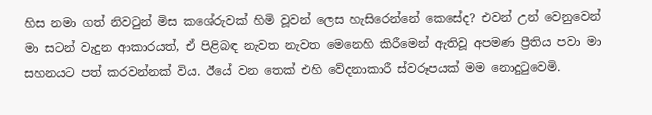හිස නමා ගත් නිවටුන් මිස කශේරුවක් හිමි වූවන් ලෙස හැසිරෙන්නේ කෙසේද? එවන් උන් වෙනුවෙන් මා සටන් වැදුන ආකාරයත්, ඒ පිළිබඳ නැවත නැවත මෙනෙහි කිරීමෙන් ඇතිවූ අපමණ ප්‍රීතිය පවා මා සහනයට පත් කරවන්නක් විය. ඊයේ වන තෙක් එහි වේදනාකාරී ස්වරූපයක් මම නොදුටුවෙමි.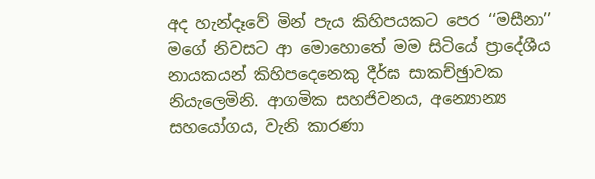අද හැන්දෑවේ මින් පැය කිහිපයකට පෙර ‘‘මසීනා’’ මගේ නිවසට ආ මොහොතේ මම සිටියේ ප්‍රාදේශීය නායකයන් කිහිපදෙනෙකු දීර්ඝ සාකච්ඡුාවක නියැලෙමිනි. ආගමික සහජිවනය, අන්‍යොන්‍ය සහයෝගය, වැනි කාරණා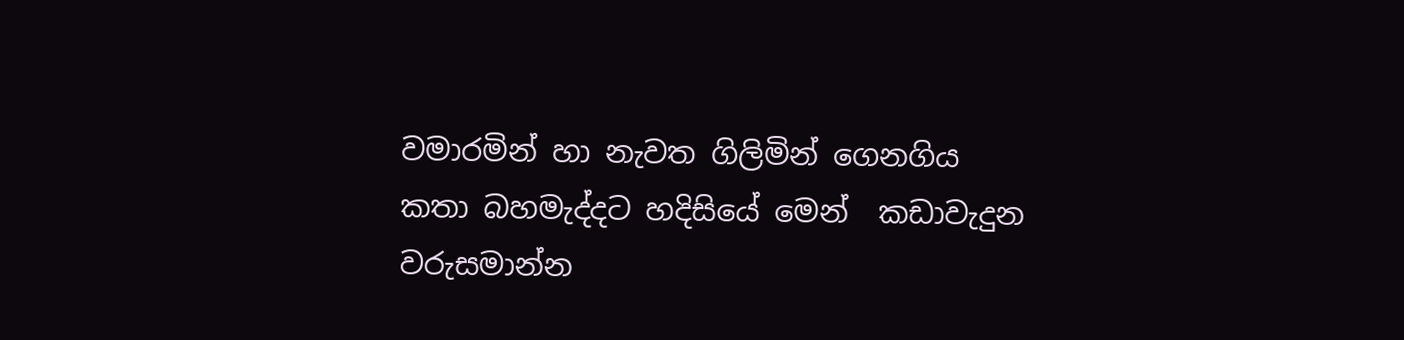වමාරමින් හා නැවත ගිලිමින් ගෙනගිය කතා බහමැද්දට හදිසියේ මෙන්  කඩාවැදුන වරුසමාන්න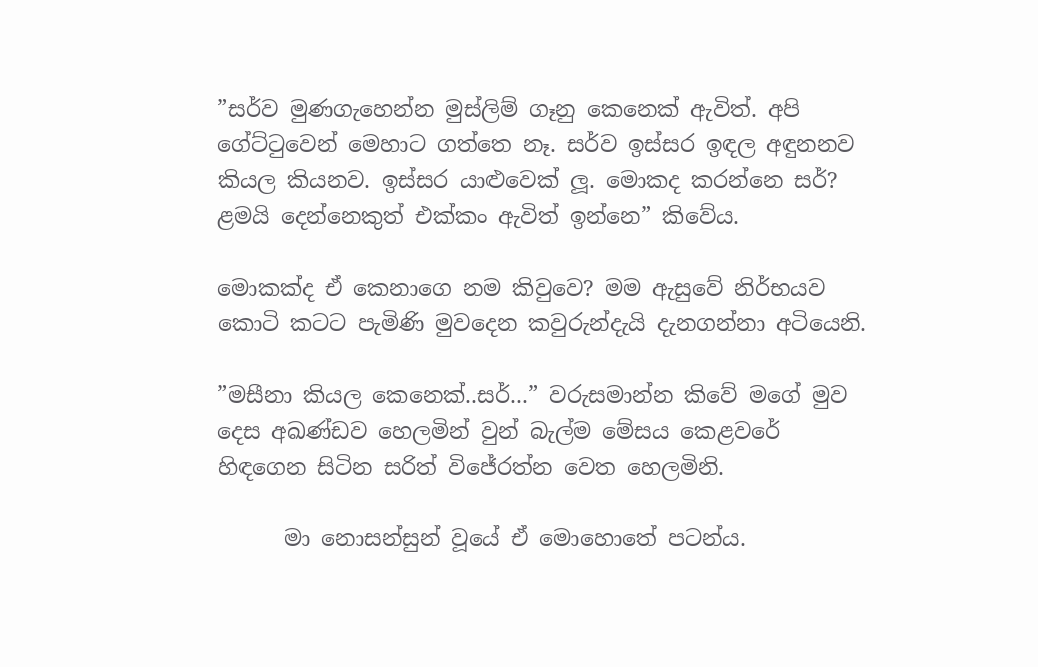”සර්ව මුණගැහෙන්න මුස්ලිම් ගෑනු කෙනෙක් ඇවිත්. අපි ගේට්ටුවෙන් මෙහාට ගත්තෙ නෑ. සර්ව ඉස්සර ඉඳල අඳුනනව කියල කියනව. ඉස්සර යාළුවෙක් ලූ. මොකද කරන්නෙ සර්? ළමයි දෙන්නෙකුත් එක්කං ඇවිත් ඉන්නෙ” කිවේය.

මොකක්ද ඒ කෙනාගෙ නම කිවුවෙ? මම ඇසුවේ නිර්භයව කොටි කටට පැමිණි මුවදෙන කවුරුන්දැයි දැනගන්නා අටියෙනි.

”මසීනා කියල කෙනෙක්..සර්...” වරුසමාන්න කිවේ මගේ මුව දෙස අඛණ්ඩව හෙලමින් වුන් බැල්ම මේසය කෙළවරේ හිඳගෙන සිටින සරිත් විජේරත්න වෙත හෙලමිනි.

      මා නොසන්සුන් වූයේ ඒ මොහොතේ පටන්ය.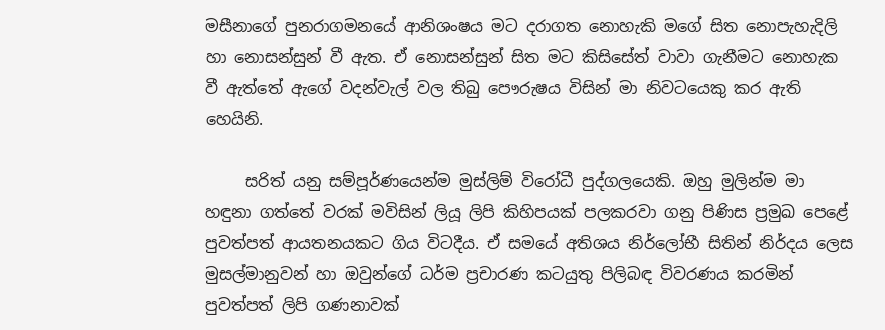මසීනාගේ පුනරාගමනයේ ආනිශංෂය මට දරාගත නොහැකි මගේ සිත නොපැහැදිලි හා නොසන්සුන් වී ඇත. ඒ නොසන්සුන් සිත මට කිසිසේත් වාවා ගැනීමට නොහැක වී ඇත්තේ ඇගේ වදන්වැල් වල තිබු පෞරුෂය විසින් මා නිවටයෙකු කර ඇති හෙයිනි.

     සරිත් යනු සම්පූර්ණයෙන්ම මුස්ලිම් විරෝධී පුද්ගලයෙකි. ඔහු මුලින්ම මා හඳුනා ගත්තේ වරක් මවිසින් ලියූ ලිපි කිහිපයක් පලකරවා ගනු පිණිස ප්‍රමුඛ පෙළේ පුවත්පත් ආයතනයකට ගිය විටදීය. ඒ සමයේ අතිශය නිර්ලෝභී සිතින් නිර්දය ලෙස මුසල්මානුවන් හා ඔවුන්ගේ ධර්ම ප්‍රචාරණ කටයුතු පිලිබඳ විවරණය කරමින් පුවත්පත් ලිපි ගණනාවක්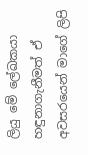ලියු මේ ලේඛකයා හඳුනාගැනීමත් ඒ අවසරයෙන් මාගේ ලිපි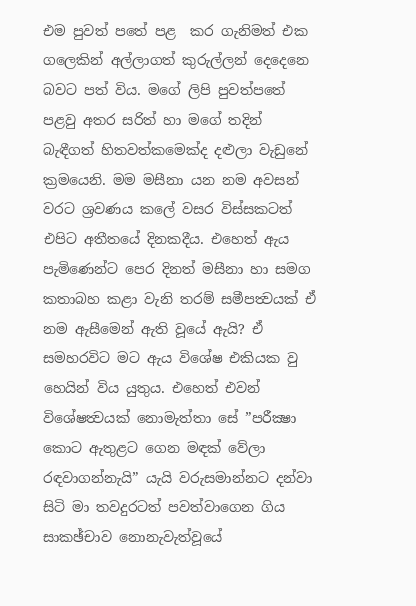එම පුවත් පතේ පළ  කර ගැනිමත් එක ගලෙකින් අල්ලාගත් කුරුල්ලන් දෙදෙනෙ බවට පත් විය. මගේ ලිපි පුවත්පතේ පළවු අතර සරිත් හා මගේ තදින් බැඳීගත් හිතවත්කමෙක්ද දළුලා වැඩුනේ ක්‍රමයෙනි. මම මසීනා යන නම අවසන් වරට ශ්‍රවණය කලේ වසර විස්සකටත් එපිට අතීතයේ දිනකදීය. එහෙත් ඇය පැමිණෙන්ට පෙර දිනත් මසීනා හා සමග කතාබහ කළා වැනි තරම් සමීපත්‍වයක් ඒ නම ඇසීමෙන් ඇති වූයේ ඇයි? ඒ සමහරවිට මට ඇය විශේෂ එකියක වු හෙයින් විය යුතුය. එහෙත් එවන් විශේෂත්‍වයක් නොමැත්තා සේ ”පරීක්‍ෂා කොට ඇතුළට ගෙන මඳක් වේලා රඳවාගන්නැයි” යැයි වරුසමාන්නට දන්වා සිටි මා තවදුරටත් පවත්වාගෙන ගිය සාකඡ්චාව නොනැවැත්වූයේ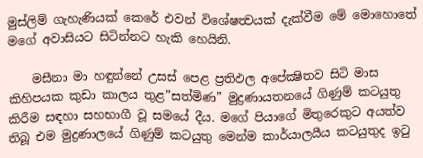මුස්ලිම් ගැහැණියක් කෙරේ එවන් විශේෂත්‍වයක් දැක්වීම මේ මොහොතේ මගේ අවාසියට සිටින්නට හැකි හෙයිනි.

    මසීනා මා හඳුන්නේ උසස් පෙළ ප්‍රතිඵල අපේක්‍ෂිතව සිටි මාස කිහිපයක කුඩා කාලය තුළ”සත්මිණ” මුද්‍රණායතනයේ ගිණුම් කටයුතු කිරීම සඳහා සහභාගී වූ සමයේ දීය. මගේ පියාගේ මිතුරෙකුට අයත්ව තිබූ එම මුද්‍රණාලයේ ගිණුම් කටයුතු මෙන්ම කාර්යාලයීය කටයුතුද ඉටු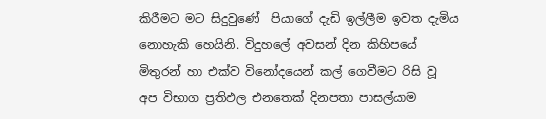කිරීමට මට සිදුවුණේ  පියාගේ දැඩි ඉල්ලීම ඉවත දැමිය නොහැකි හෙයිනි. විදුහලේ අවසන් දින කිහිපයේ මිතුරන් හා එක්ව විනෝදයෙන් කල් ගෙවීමට රිසි වූ අප විභාග ප්‍රතිඵල එනතෙක් දිනපතා පාසල්යාම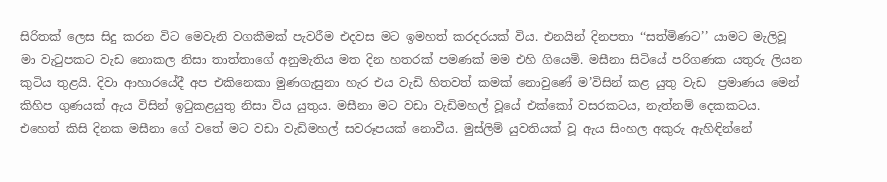සිරිතක් ලෙස සිදු කරන විට මෙවැනි වගකීමක් පැවරීම එදවස මට ඉමහත් කරදරයක් විය. එනයින් දිනපතා ‘‘සත්මිණට’’ යාමට මැලිවූ මා වැටුපකට වැඩ නොකල නිසා තාත්තාගේ අනුමැතිය මත දින හතරක් පමණක් මම එහි ගියෙමි. මසීනා සිටියේ පරිගණක යතුරු ලියන කුටිය තුළයි. දිවා ආහාරයේදී අප එකිනෙකා මුණගැසුනා හැර එය වැඩි හිතවත් කමක් නොවුණේ ම’විසින් කළ යුතු වැඩ  ප්‍රමාණය මෙන් කිහිප ගුණයක් ඇය විසින් ඉටුකළයුතු නිසා විය යුතුය. මසීනා මට වඩා වැඩිමහල් වූයේ එක්කෝ වසරකටය, නැත්නම් දෙකකටය. එහෙත් කිසි දිනක මසීනා ගේ වතේ මට වඩා වැඩිමහල් සවරූපයක් නොවීය. මුස්ලිම් යුවතියක් වූ ඇය සිංහල අකුරු ඇහිඳින්නේ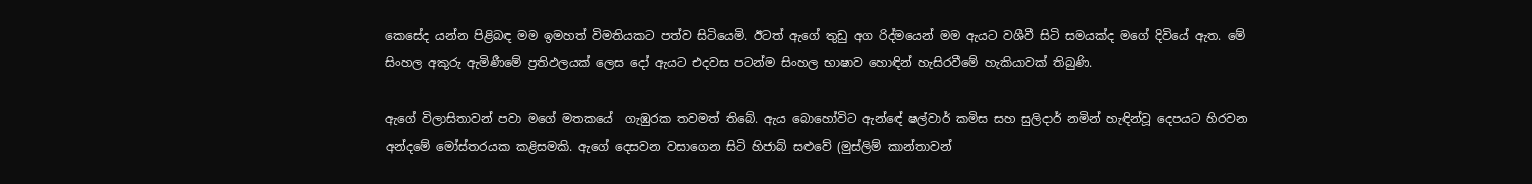කෙසේද යන්න පිළිබඳ මම ඉමහත් විමතියකට පත්ව සිටියෙමි. ඊටත් ඇගේ තුඩු අග රිද්මයෙන් මම ඇයට වශීවී සිටි සමයක්ද මගේ දිවියේ ඇත. මේ සිංහල අකුරු ඇමිණීමේ ප්‍රතිඵලයක් ලෙස දෝ ඇයට එදවස පටන්ම සිංහල භාෂාව හොඳින් හැසිරවීමේ හැකියාවක් තිබුණි.

ඇගේ විලාසිතාවන් පවා මගේ මතකයේ  ගැඹුරක තවමත් තිබේ. ඇය බොහෝවිට ඇන්ඳේ ෂල්වාර් කමිස සහ සුලිදාර් නමින් හැඳින්වූ දෙපයට හිරවන අන්දමේ මෝස්තරයක කළිසමකි. ඇගේ දෙසවන වසාගෙන සිටි හිජාබ් සළුවේ (මුස්ලිම් කාන්තාවන්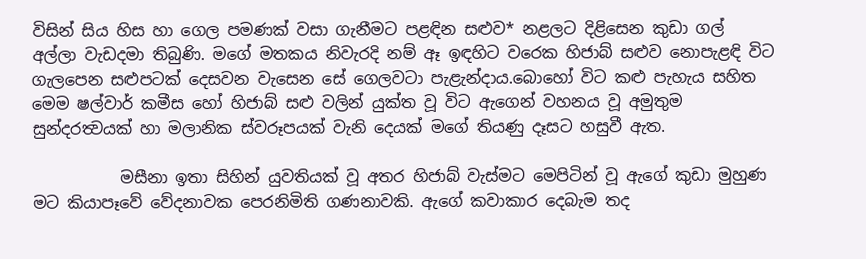විසින් සිය හිස හා ගෙල පමණක් වසා ගැනීමට පළඳින සළුව* නළලට දිළිසෙන කුඩා ගල් අල්ලා වැඩදමා තිබුණි. මගේ මතකය නිවැරදි නම් ඈ ඉඳහිට වරෙක හිජාබ් සළුව නොපැළඳි විට ගැලපෙන සළුපටක් දෙසවන වැසෙන සේ ගෙලවටා පැළැන්දාය.බොහෝ විට කළු පැහැය සහිත මෙම ෂල්වාර් කමීස හෝ හිජාබ් සළු වලින් යුක්ත වූ විට ඇගෙන් වහනය වූ අමුතුම සුන්දරත්‍වයක් හා මලානික ස්වරූපයක් වැනි දෙයක් මගේ තියණු දෑසට හසුවී ඇත.

           මසීනා ඉතා සිහින් යුවතියක් වූ අතර හිජාබ් වැස්මට මෙපිටින් වූ ඇගේ කුඩා මුහුණ මට කියාපෑවේ වේදනාවක පෙරනිමිති ගණනාවකි. ඇගේ කවාකාර දෙබැම තද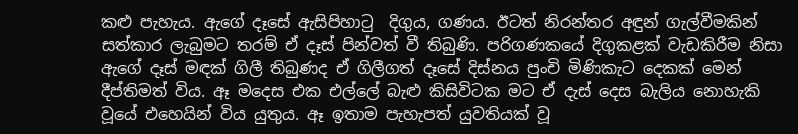කළු පැහැය. ඇගේ දෑසේ ඇසිපිහාටු  දිගුය, ගණය. ඊටත් නිරන්තර අඳුන් ගැල්වීමකින් සත්කාර ලැබුමට තරම් ඒ දෑස් පින්වත් වී තිබුණි. පරිගණකයේ දිගුකළක් වැඩකිරීම නිසා ඇගේ දෑස් මඳක් ගිලී තිබුණද ඒ ගිලීගත් දෑසේ දිස්නය පුංචි මිණිකැට දෙකක් මෙන් දීප්තිමත් විය. ඈ මදෙස එක එල්ලේ බැළු කිසිවිටක මට ඒ දැස් දෙස බැලිය නොහැකි වූයේ එහෙයින් විය යුතුය. ඈ ඉතාම පැහැපත් යුවතියක් වූ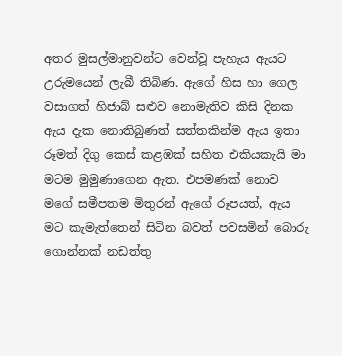අතර මුසල්මානුවන්ට වෙන්වූ පැහැය ඇයට උරුමයෙන් ලැබී තිබිණ. ඇගේ හිස හා ගෙල වසාගත් හිජාබ් සළුව නොමැතිව කිසි දිනක ඇය දැක නොතිබුණත් සත්තකින්ම ඇය ඉතා රූමත් දිගු කෙස් කළඹක් සහිත එකියකැයි මා මටම මුමුණාගෙන ඇත. එපමණක් නොව මගේ සමීපතම මිතුරන් ඇගේ රූපයත්, ඇය මට කැමැත්තෙන් සිටින බවත් පවසමින් බොරු ගොන්නක් නඩත්තු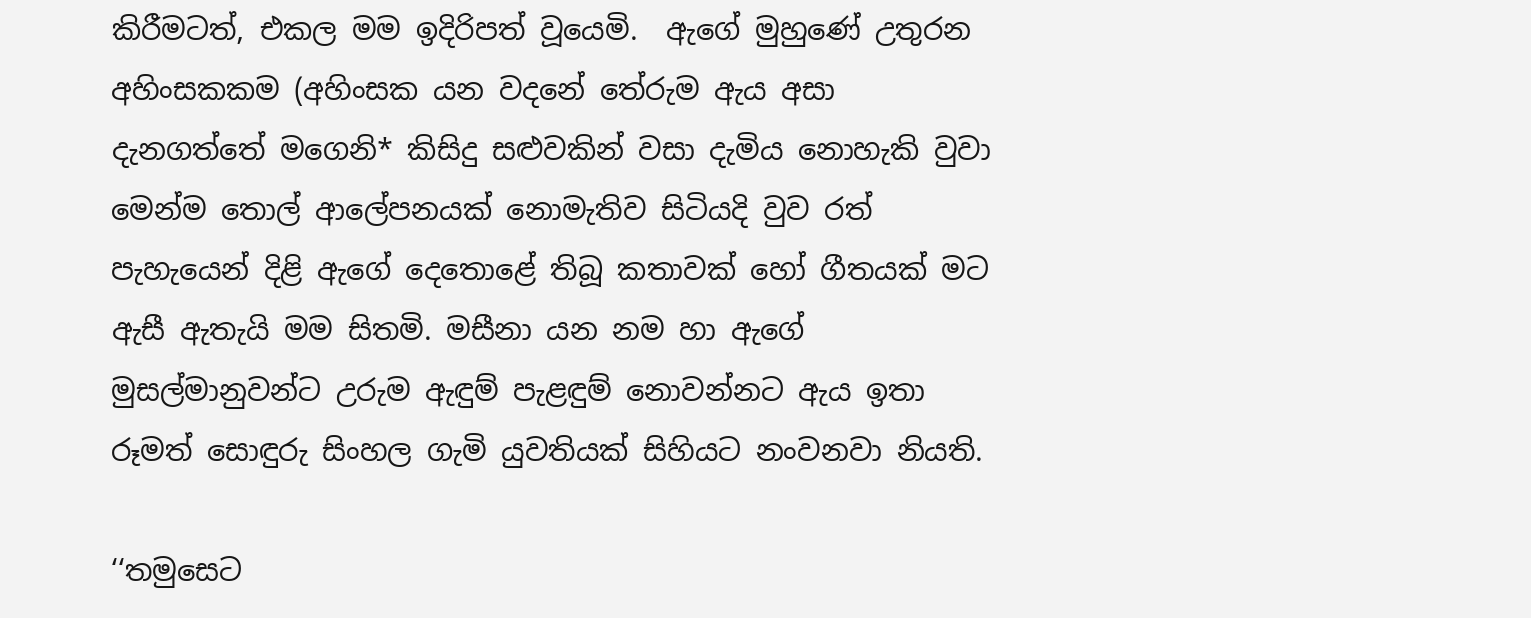කිරීමටත්, එකල මම ඉදිරිපත් වූයෙමි.  ඇගේ මුහුණේ උතුරන අහිංසකකම (අහිංසක යන වදනේ තේරුම ඇය අසා දැනගත්තේ මගෙනි* කිසිදු සළුවකින් වසා දැමිය නොහැකි වුවා මෙන්ම තොල් ආලේපනයක් නොමැතිව සිටියදි වුව රත් පැහැයෙන් දිළි ඇගේ දෙතොළේ තිබූ කතාවක් හෝ ගීතයක් මට ඇසී ඇතැයි මම සිතමි. මසීනා යන නම හා ඇගේ මුසල්මානුවන්ට උරුම ඇඳුම් පැළඳුම් නොවන්නට ඇය ඉතා රූමත් සොඳුරු සිංහල ගැමි යුවතියක් සිහියට නංවනවා නියති.

‘‘තමුසෙට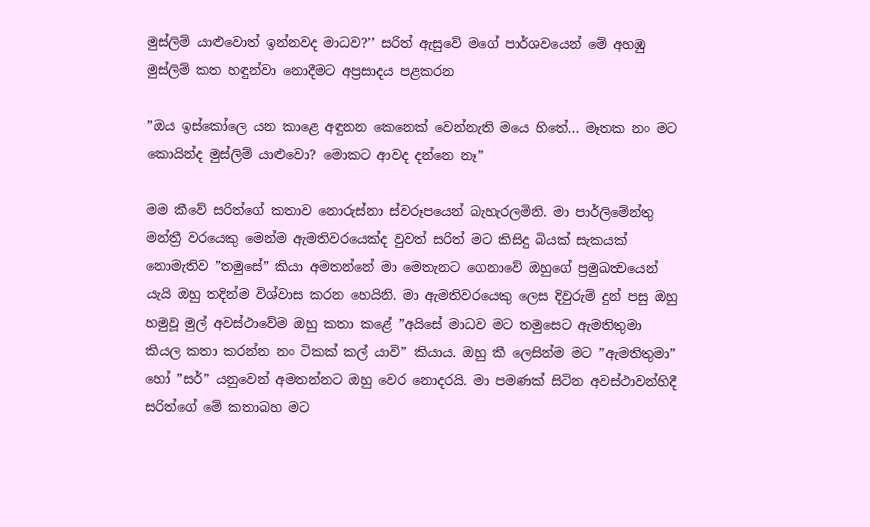මුස්ලිම් යාළුවොත් ඉන්නවද මාධව?’’ සරිත් ඇසුවේ මගේ පාර්ශවයෙන් මේ අහඹු මුස්ලිම් කත හඳුන්වා නොදීමට අප්‍රසාදය පළකරන

”ඔය ඉස්කෝලෙ යන කාළෙ අඳුනන කෙනෙක් වෙන්නැති මයෙ හිතේ... මෑතක නං මට කොයින්ද මුස්ලිම් යාළුවො? මොකට ආවද දන්නෙ නෑ”

මම කීවේ සරිත්ගේ කතාව නොරුස්නා ස්වරූපයෙන් බැහැරලමිනි. මා පාර්ලිමේන්තු මන්ත්‍රී වරයෙකු මෙන්ම ඇමතිවරයෙක්ද වුවත් සරිත් මට කිසිදු බියක් සැකයක් නොමැතිව ”තමුසේ” කියා අමතන්නේ මා මෙතැනට ගෙනාවේ ඔහුගේ ප්‍රමුඛත්‍වයෙන් යැයි ඔහු තදින්ම විශ්වාස කරන හෙයිනි. මා ඇමතිවරයෙකු ලෙස දිවුරුම් දුන් පසු ඔහු හමුවූ මුල් අවස්ථාවේම ඔහු කතා කළේ ”අයිසේ මාධව මට තමුසෙට ඇමතිතුමා කියල කතා කරන්න නං ටිකක් කල් යාවි” කියාය. ඔහු කී ලෙසින්ම මට ”ඇමතිතුමා” හෝ ”සර්” යනුවෙන් අමතන්නට ඔහු වෙර නොදරයි. මා පමණක් සිටින අවස්ථාවන්හිදී සරිත්ගේ මේ කතාබහ මට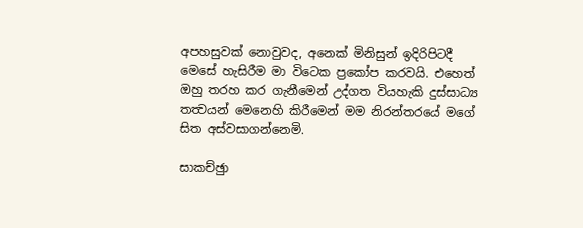අපහසුවක් නොවුවද, අනෙක් මිනිසුන් ඉදිරිපිටදී මෙසේ හැසිරීම මා විටෙක ප්‍රකෝප කරවයි. එහෙත් ඔහු තරහ කර ගැනීමෙන් උද්ගත වියහැකි දුස්සාධ්‍ය තත්‍වයන් මෙනෙහි කිරීමෙන් මම නිරන්තරයේ මගේ සිත අස්වසාගන්නෙමි.

සාකච්ඡුා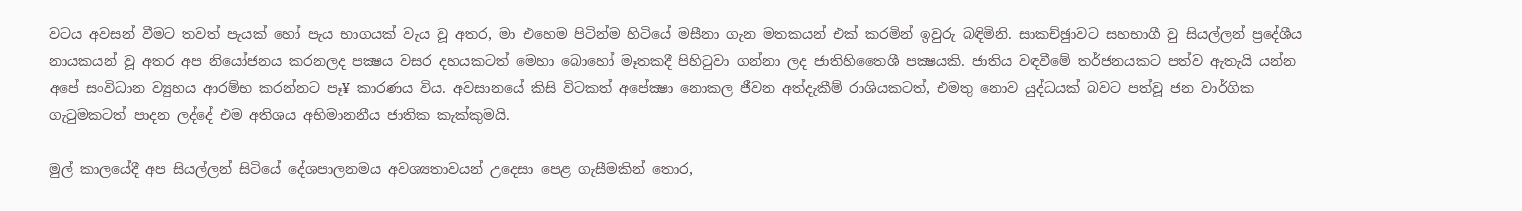වටය අවසන් වීමට තවත් පැයක් හෝ පැය භාගයක් වැය වූ අතර, මා එහෙම පිටින්ම හිටියේ මසීනා ගැන මතකයන් එක් කරමින් ඉවුරු බඳිමිනි. සාකච්ඡුාවට සහභාගී වු සියල්ලන් ප්‍රදේශීය නායකයන් වූ අතර අප නියෝජනය කරනලද පක්‍ෂය වසර දහයකටත් මෙහා බොහෝ මෑතකදී පිහිටුවා ගන්නා ලද ජාතිහිතෛශී පක්‍ෂයකි. ජාතිය වඳවීමේ තර්ජනයකට පත්ව ඇතැයි යන්න අපේ සංවිධාන ව්‍යුහය ආරම්භ කරන්නට පෑ¥ කාරණය විය. අවසානයේ කිසි විටකත් අපේක්‍ෂා නොකල ජීවන අත්දැකීම් රාශියකටත්, එමතු නොව යුද්ධයක් බවට පත්වූ ජන වාර්ගික ගැටුමකටත් පාදන ලද්දේ එම අතිශය අභිමානනීය ජාතික කැක්කුමයි.

මුල් කාලයේදී අප සියල්ලන් සිටියේ දේශපාලනමය අවශ්‍යතාවයන් උදෙසා පෙළ ගැසීමකින් තොර,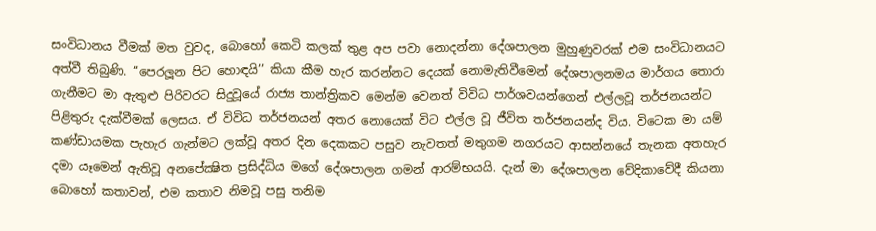සංවිධානය වීමක් මත වුවද, බොහෝ කෙටි කලක් තුළ අප පවා නොදන්නා දේශපාලන මුහුණුවරක් එම සංවිධානයට අත්වී තිබුණි. ‘‘පෙරලූන පිට හොඳයි’’ කියා කීම හැර කරන්නට දෙයක් නොමැතිවීමෙන් දේශපාලනමය මාර්ගය තොරා ගැනීමට මා ඇතුළු පිරිවරට සිදුවූයේ රාජ්‍ය තාන්ත්‍රිකව මෙන්ම වෙනත් විවිධ පාර්ශවයන්ගෙන් එල්ලවූ තර්ජනයන්ට පිළිතුරු දැක්වීමක් ලෙසය. ඒ විවිධ තර්ජනයන් අතර නොයෙක් විට එල්ල වූ ජීවිත තර්ජනයන්ද විය. විටෙක මා යම් කණ්ඩායමක පැහැර ගැන්මට ලක්වූ අතර දින දෙකකට පසුව නැවතත් මතුගම නගරයට ආසන්නයේ තැනක අතහැර දමා යෑමෙන් ඇතිවූ අනපේක්‍ෂිත ප්‍රසිද්ධිය මගේ දේශපාලන ගමන් ආරම්භයයි. දැන් මා දේශපාලන වේදිකාවේදී කියනා බොහෝ කතාවන්, එම කතාව නිමවූ පසු තනිම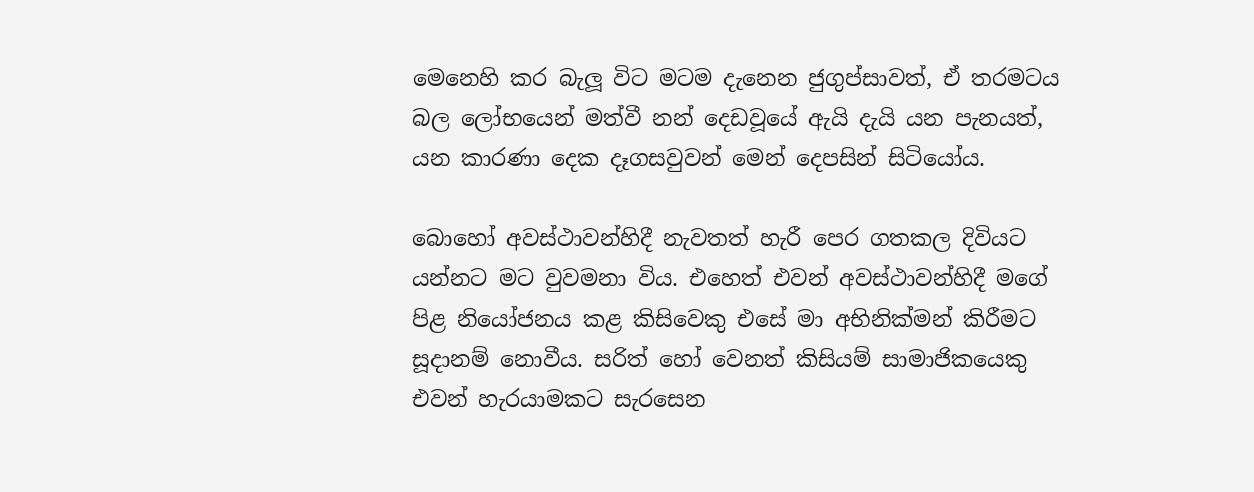මෙනෙහි කර බැලූ විට මටම දැනෙන ජුගුප්සාවත්, ඒ තරමටය බල ලෝභයෙන් මත්වී නන් දෙඩවූයේ ඇයි දැයි යන පැනයත්, යන කාරණා දෙක දෑගසවුවන් මෙන් දෙපසින් සිටියෝය.

බොහෝ අවස්ථාවන්හිදී නැවතත් හැරී පෙර ගතකල දිවියට යන්නට මට වුවමනා විය. එහෙත් එවන් අවස්ථාවන්හිදී මගේ පිළ නියෝජනය කළ කිසිවෙකු එසේ මා අභිනික්මන් කිරීමට සූදානම් නොවීය. සරිත් හෝ වෙනත් කිසියම් සාමාජිකයෙකු එවන් හැරයාමකට සැරසෙන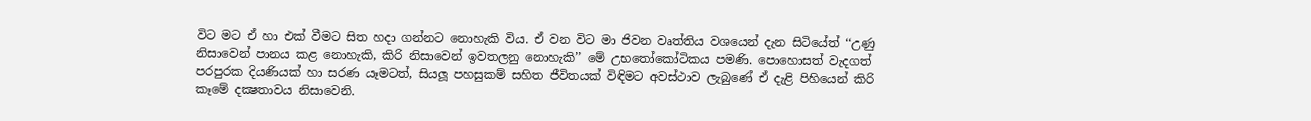විට මට ඒ හා එක් වීමට සිත හදා ගන්නට නොහැකි විය. ඒ වන විට මා ජිවන වෘත්තිය වශයෙන් දැන සිටියේත් ‘‘උණු නිසාවෙන් පානය කළ නොහැකි, කිරි නිසාවෙන් ඉවතලනු නොහැකි’’ මේ උභතෝකෝටිකය පමණි. පොහොසත් වැදගත් පරපුරක දියණියක් හා සරණ යෑමටත්, සියලූ පහසුකම් සහිත ජීවිතයක් විඳිමට අවස්ථාව ලැබුණේ ඒ දැළි පිහියෙන් කිරි කෑමේ දක්‍ෂතාවය නිසාවෙනි.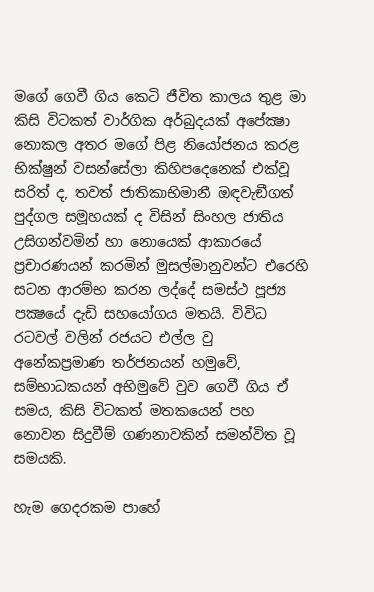මගේ ගෙවී ගිය කෙටි ජීවිත කාලය තුළ මා කිසි විටකත් වාර්ගික අර්බුදයක් අපේක්‍ෂා නොකල අතර මගේ පිළ නියෝජනය කරළ භික්ෂුන් වසන්සේලා කිහිපදෙනෙක් එක්වූ සරිත් ද, තවත් ජාතිකාභිමානී ඔඳවැඞීගත් පුද්ගල සමූහයක් ද විසින් සිංහල ජාතිය උසිගන්වමින් හා නොයෙක් ආකාරයේ ප්‍රචාරණයන් කරමින් මුසල්මානුවන්ට එරෙහි සටන ආරම්භ කරන ලද්දේ සමස්ථ පූජ්‍ය පක්‍ෂයේ දැඩි සහයෝගය මතයි. විවිධ රටවල් වලින් රජයට එල්ල වු අනේකප්‍රමාණ තර්ජනයන් හමුවේ, සම්භාධකයන් අභිමුවේ වුව ගෙවී ගිය ඒ සමය, කිසි විටකත් මතකයෙන් පහ නොවන සිදුවීම් ගණනාවකින් සමන්විත වූ සමයකි.

හැම ගෙදරකම පාහේ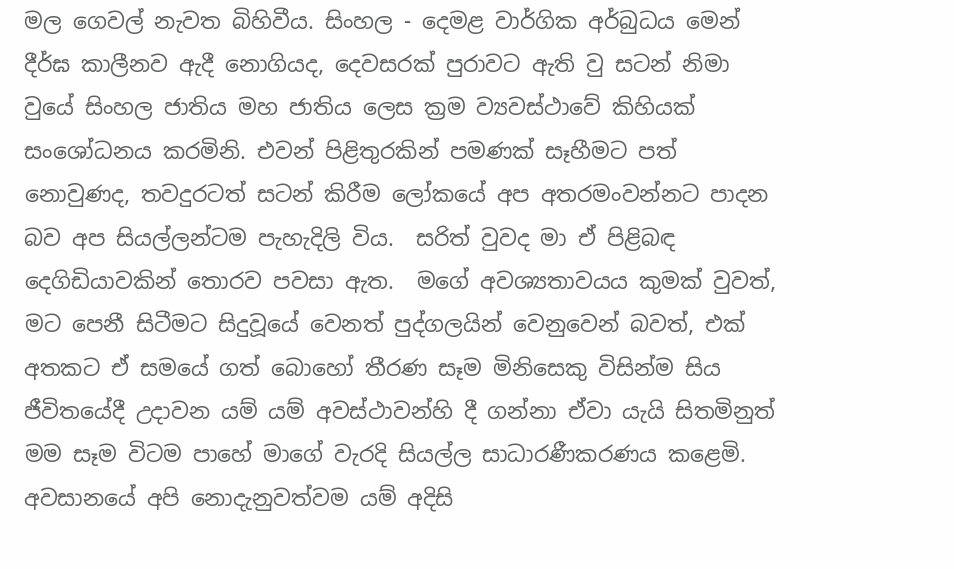මල ගෙවල් නැවත බිහිවීය. සිංහල - දෙමළ වාර්ගික අර්බුධය මෙන් දීර්ඝ කාලීනව ඇදී නොගියද, දෙවසරක් පුරාවට ඇති වු සටන් නිමා වුයේ සිංහල ජාතිය මහ ජාතිය ලෙස ක්‍රම ව්‍යවස්ථාවේ කිහියක් සංශෝධනය කරමිනි. එවන් පිළිතුරකින් පමණක් සෑහීමට පත් නොවුණද, තවදුරටත් සටන් කිරීම ලෝකයේ අප අතරමංවන්නට පාදන බව අප සියල්ලන්ටම පැහැදිලි විය.  සරිත් වුවද මා ඒ පිළිබඳ දෙගිඩියාවකින් තොරව පවසා ඇත.  මගේ අවශ්‍යතාවයය කුමක් වුවත්, මට පෙනී සිටීමට සිදුවූයේ වෙනත් පුද්ගලයින් වෙනුවෙන් බවත්, එක් අතකට ඒ සමයේ ගත් බොහෝ තීරණ සෑම මිනිසෙකු විසින්ම සිය ජීවිතයේදී උදාවන යම් යම් අවස්ථාවන්හි දී ගන්නා ඒවා යැයි සිතමිනුත් මම සෑම විටම පාහේ මාගේ වැරදි සියල්ල සාධාරණීකරණය කළෙමි. අවසානයේ අපි නොදැනුවත්වම යම් අදිසි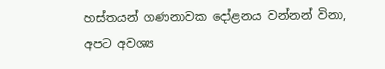හස්තයන් ගණනාවක දෝළනය වන්නන් විනා, අපට අවශ්‍ය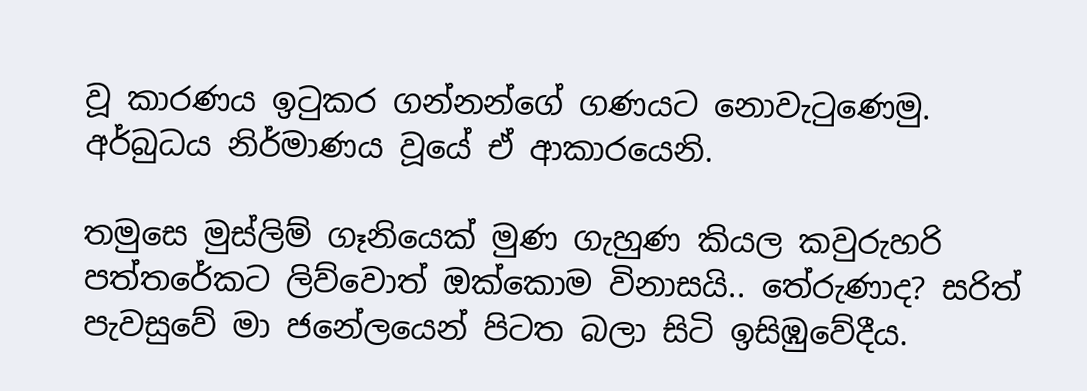වූ කාරණය ඉටුකර ගන්නන්ගේ ගණයට නොවැටුණෙමු. අර්බුධය නිර්මාණය වූයේ ඒ ආකාරයෙනි.

තමුසෙ මුස්ලිම් ගෑනියෙක් මුණ ගැහුණ කියල කවුරුහරි පත්තරේකට ලිව්වොත් ඔක්කොම විනාසයි.. තේරුණාද? සරිත් පැවසුවේ මා ජනේලයෙන් පිටත බලා සිටි ඉසිඹුවේදීය.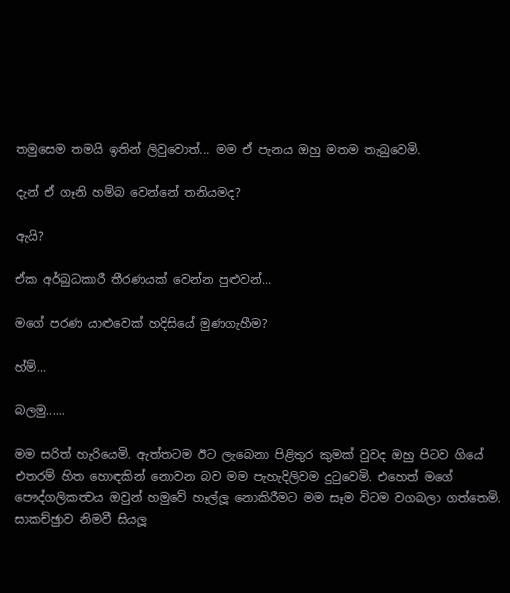තමුසෙම තමයි ඉතින් ලිවුවොත්... මම ඒ පැනය ඔහු මතම තැබුවෙමි.

දැන් ඒ ගෑනි හම්බ වෙන්නේ තනියමද?

ඇයි?

ඒක අර්බුධකාරී තීරණයක් වෙන්න පුළුවන්...

මගේ පරණ යාළුවෙක් හදිසියේ මුණගැහීම?

හ්ම්...

බලමු......

මම සරිත් හැරියෙමි. ඇත්තටම ඊට ලැබෙනා පිළිතුර කුමක් වුවද ඔහු පිටව ගියේ එතරම් හිත හොඳකින් නොවන බව මම පැහැදිලිවම දුටුවෙමි. එහෙත් මගේ පෞද්ගලිකත්‍වය ඔවුන් හමුවේ හෑල්ලූ නොකිරීමට මම සෑම විටම වගබලා ගත්තෙමි. සාකච්ඡුාව නිමවී සියලූ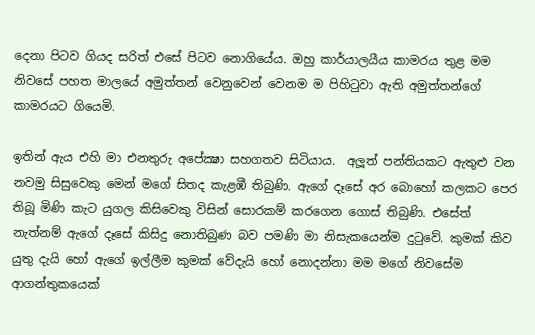දෙනා පිටව ගියද සරිත් එසේ පිටව නොගියේය. ඔහු කාර්යාලයීය කාමරය තුළ මම නිවසේ පහත මාලයේ අමුත්තන් වෙනුවෙන් වෙනම ම පිහිටුවා ඇති අමුත්තන්ගේ කාමරයට ගියෙමි.

ඉතින් ඇය එහි මා එනතුරු අපේක්‍ෂා සහගතව සිටියාය.  අලූත් පන්තියකට ඇතුළු වන නවමු සිසුවෙකු මෙන් මගේ සිතද කැළඹී තිබුණි. ඇගේ දෑසේ අර බොහෝ කලකට පෙර තිබූ මිණි කැට යුගල කිසිවෙකු විසින් සොරකම් කරගෙන ගොස් තිබුණි. එසේත් නැත්නම් ඇගේ දෑසේ කිසිදු නොතිබුණ බව පමණි මා නිසැකයෙන්ම දුටුවේ. කුමක් කිව යුතු දැයි හෝ ඇගේ ඉල්ලීම කුමක් වේදැයි හෝ නොදන්නා මම මගේ නිවසේම ආගන්තුකයෙක්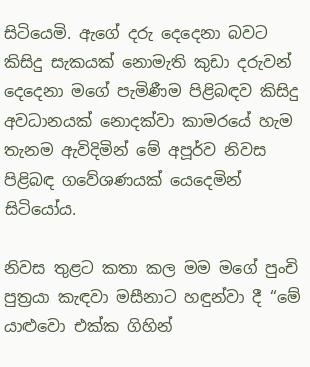සිටියෙමි. ඇගේ දරු දෙදෙනා බවට කිසිදු සැකයක් නොමැති කුඩා දරුවන් දෙදෙනා මගේ පැමිණීම පිළිබඳව කිසිදු අවධානයක් නොදක්වා කාමරයේ හැම තැනම ඇවිදිමින් මේ අපූර්ව නිවස පිළිබඳ ගවේශණයක් යෙදෙමින් සිටියෝය.

නිවස තුළට කතා කල මම මගේ පුංචි පුත්‍රයා කැඳවා මසීනාට හඳුන්වා දී ‘‘මේ යාළුවො එක්ක ගිහින්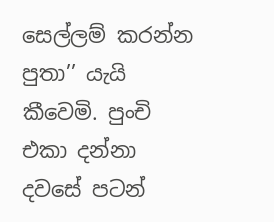සෙල්ලම් කරන්න පුතා’’ යැයි කීවෙමි. පුංචි එකා දන්නා දවසේ පටන්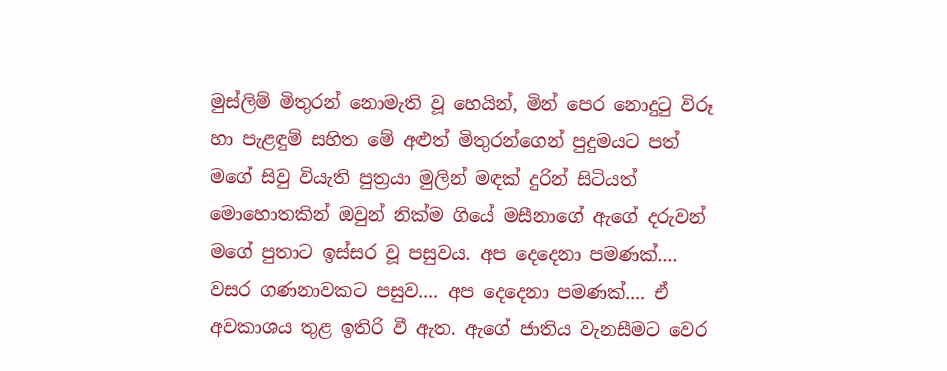මුස්ලිම් මිතුරන් නොමැති වූ හෙයින්, මින් පෙර නොදුටු විරූ හා පැළඳුම් සහිත මේ අළුත් මිතුරන්ගෙන් පුදුමයට පත් මගේ සිවු වියැති පුත්‍රයා මුලින් මඳක් දුරින් සිටියත් මොහොතකින් ඔවුන් නික්ම ගියේ මසීනාගේ ඇගේ දරුවන් මගේ පුතාට ඉස්සර වූ පසුවය. අප දෙදෙනා පමණක්.... වසර ගණනාවකට පසුව.... අප දෙදෙනා පමණක්.... ඒ අවකාශය තුළ ඉතිරි වී ඇත. ඇගේ ජාතිය වැනසීමට වෙර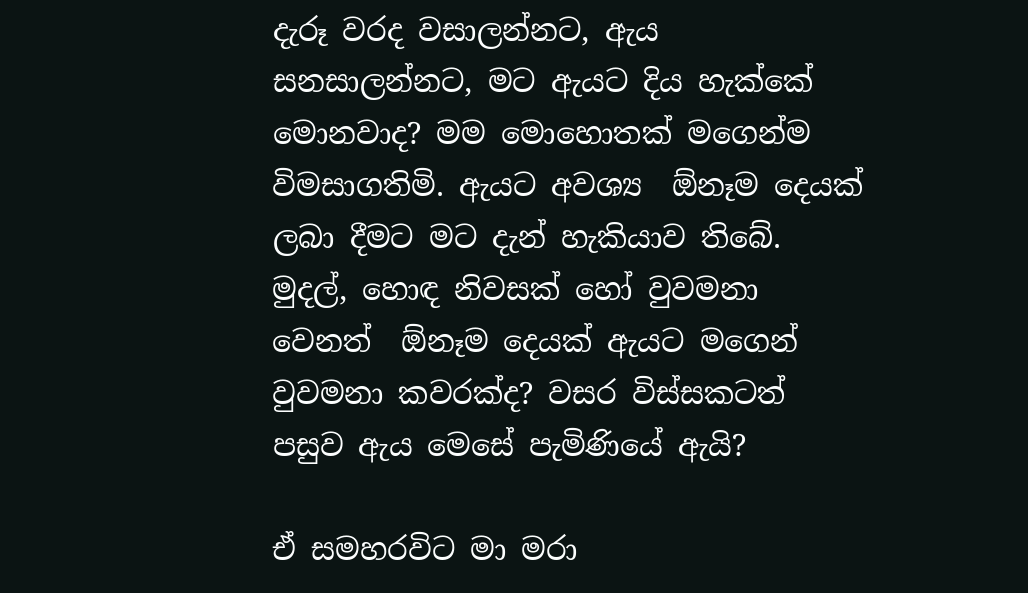දැරූ වරද වසාලන්නට, ඇය සනසාලන්නට, මට ඇයට දිය හැක්කේ මොනවාද? මම මොහොතක් මගෙන්ම විමසාගතිමි. ඇයට අවශ්‍ය  ඕනෑම දෙයක් ලබා දීමට මට දැන් හැකියාව තිබේ. මුදල්, හොඳ නිවසක් හෝ වුවමනා වෙනත්  ඕනෑම දෙයක් ඇයට මගෙන් වුවමනා කවරක්ද? වසර විස්සකටත් පසුව ඇය මෙසේ පැමිණියේ ඇයි?

ඒ සමහරවිට මා මරා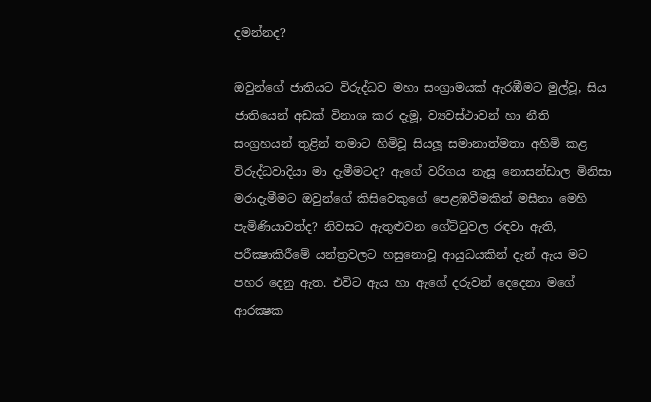දමන්නද?

ඔවුන්ගේ ජාතියට විරුද්ධව මහා සංග්‍රාමයක් ඇරඹීමට මුල්වූ, සිය ජාතියෙන් අඩක් විනාශ කර දැමූ, ව්‍යවස්ථාවන් හා නීති සංග්‍රහයන් තුළින් තමාට හිමිවූ සියලූ සමානාත්මතා අහිමි කළ විරුද්ධවාදියා මා දැමීමටද? ඇගේ වරිගය නැසූ නොසන්ඩාල මිනිසා මරාදැමීමට ඔවුන්ගේ කිසිවෙකුගේ පෙළඹවීමකින් මසීනා මෙහි පැමිණියාවත්ද? නිවසට ඇතුළුවන ගේට්ටුවල රඳවා ඇති, පරීක්‍ෂාකිරීමේ යන්ත්‍රවලට හසුනොවූ ආයුධයකින් දැන් ඇය මට පහර දෙනු ඇත. එවිට ඇය හා ඇගේ දරුවන් දෙදෙනා මගේ ආරක්‍ෂක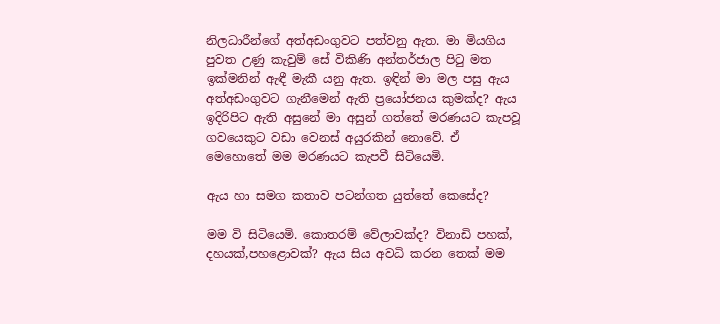නිලධාරීන්ගේ අත්අඩංගුවට පත්වනු ඇත. මා මියගිය පුවත උණු කැවුම් සේ විකිණි අන්තර්ජාල පිටු මත ඉක්මනින් ඇඳී මැකී යනු ඇත. ඉඳින් මා මල පසු ඇය අත්අඩංගුවට ගැනීමෙන් ඇති ප්‍රයෝජනය කුමක්ද? ඇය ඉදිරිපිට ඇති අසුනේ මා අසුන් ගත්තේ මරණයට කැපවූ ගවයෙකුට වඩා වෙනස් අයුරකින් නොවේ. ඒ මෙහොතේ මම මරණයට කැපවී සිටියෙමි.

ඇය හා සමග කතාව පටන්ගත යුත්තේ කෙසේද?

මම වි සිටියෙමි. කොතරම් වේලාවක්ද? විනාඩි පහක්, දහයක්,පහළොවක්? ඇය සිය අවධි කරන තෙක් මම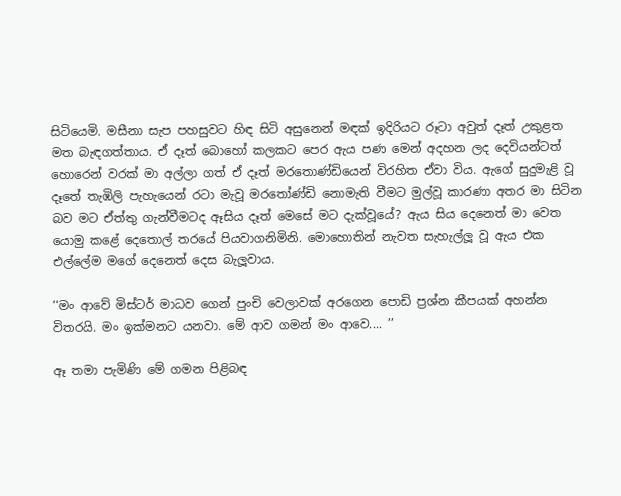සිටියෙමි. මසීනා සැප පහසුවට හිඳ සිටි අසුනෙන් මඳක් ඉදිරියට රූටා අවුත් දෑත් උකුළත මත බැඳගත්තාය. ඒ දෑත් බොහෝ කලකට පෙර ඇය පණ මෙන් අදහන ලද දෙවියන්ටත් හොරෙන් වරක් මා අල්ලා ගත් ඒ දෑත් මරතොණ්ඩියෙන් විරහිත ඒවා විය. ඇගේ සුදුමැළි වූ දෑතේ තැඹිලි පැහැයෙන් රටා මැවූ මරතෝණ්ඩි නොමැති වීමට මුල්වූ කාරණා අතර මා සිටින බව මට ඒත්තු ගැන්වීමටද ඈසිය දෑත් මෙසේ මට දැක්වූයේ? ඇය සිය දෙනෙත් මා වෙත යොමු කළේ දෙතොල් තරයේ පියවාගනිමිනි. මොහොතින් නැවත සැහැල්ලූ වූ ඇය එක එල්ලේම මගේ දෙනෙත් දෙස බැලූවාය.

‘‘මං ආවේ මිස්ටර් මාධව ගෙන් පුංචි වෙලාවක් අරගෙන පොඩි ප්‍රශ්න කීපයක් අහන්න විතරයි. මං ඉක්මනට යනවා. මේ ආව ගමන් මං ආවෙ.... ’’

ඈ තමා පැමිණි මේ ගමන පිළිබඳ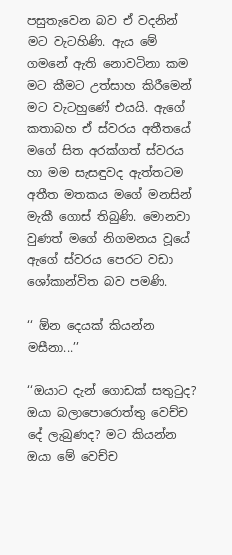පසුතැවෙන බව ඒ වදනින් මට වැටහිණි. ඇය මේ ගමනේ ඇති නොවටිනා කම මට කීමට උත්සාහ කිරීමෙන් මට වැටහුණේ එයයි. ඇගේ කතාබහ ඒ ස්වරය අතීතයේ මගේ සිත අරක්ගත් ස්වරය හා මම සැසඳුවද ඇත්තටම අතීත මතකය මගේ මනසින් මැකී ගොස් තිබුණි. මොනවා වුණත් මගේ නිගමනය වූයේ ඇගේ ස්වරය පෙරට වඩා ශෝකාන්විත බව පමණි.

‘‘ ඕන දෙයක් කියන්න මසීනා...’’

‘‘ඔයාට දැන් ගොඩක් සතුටුද? ඔයා බලාපොරොත්තු වෙච්ච දේ ලැබුණද? මට කියන්න ඔයා මේ වෙච්ච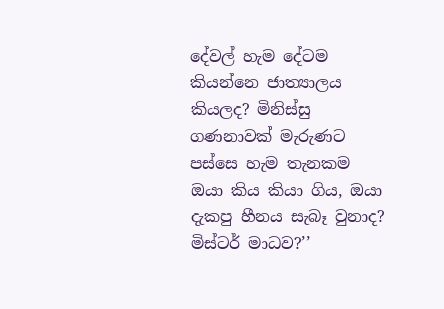දේවල් හැම දේටම කියන්නෙ ජාත්‍යාලය කියලද? මිනිස්සු ගණනාවක් මැරුණට පස්සෙ හැම තැනකම ඔයා කිය කියා ගිය, ඔයා දැකපු හීනය සැබෑ වුනාද? මිස්ටර් මාධව?’’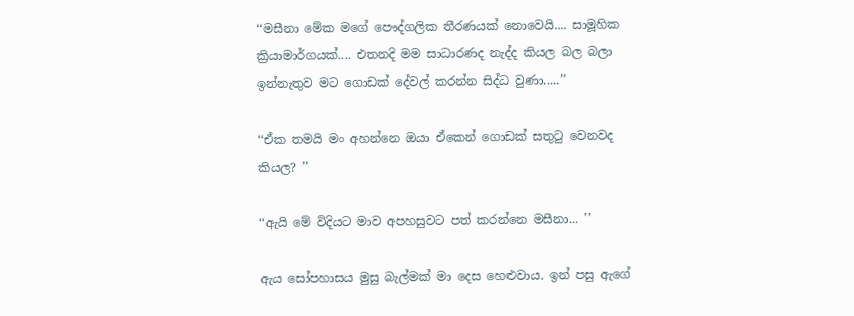‘‘මසීනා මේක මගේ පෞද්ගලික තීරණයක් නොවෙයි.... සාමූහික ක්‍රියාමාර්ගයක්.... එතනදි මම සාධාරණද නැද්ද කියල බල බලා ඉන්නැතුව මට ගොඩක් දේවල් කරන්න සිද්ධ වුණා.....’’

‘‘ඒක තමයි මං අහන්නෙ ඔයා ඒකෙන් ගොඩක් සතුටු වෙනවද කියල? ’’

‘‘ඇයි මේ විදියට මාව අපහසුවට පත් කරන්නෙ මසීනා... ’’

ඇය සෝපහාසය මුසු බැල්මක් මා දෙස හෙළුවාය. ඉන් පසු ඇගේ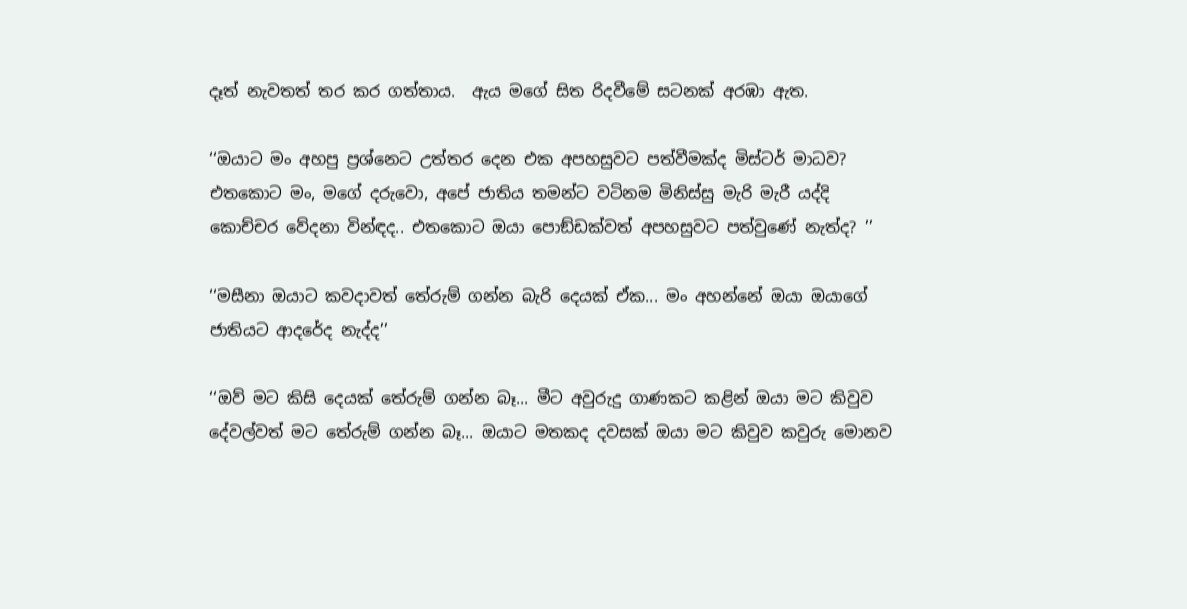දෑත් නැවතත් තර කර ගත්තාය.  ඇය මගේ සිත රිදවීමේ සටනක් අරඹා ඇත.

‘‘ඔයාට මං අහපු ප්‍රශ්නෙට උත්තර දෙන එක අපහසුවට පත්වීමක්ද මිස්ටර් මාධව? එතකොට මං, මගේ දරුවො, අපේ ජාතිය තමන්ට වටිනම මිනිස්සු මැරි මැරී යද්දි කොච්චර වේදනා වින්ඳද.. එතකොට ඔයා පොඞ්ඩක්වත් අපහසුවට පත්වුණේ නැත්ද? ’’

‘‘මසීනා ඔයාට කවදාවත් තේරුම් ගන්න බැරි දෙයක් ඒක... මං අහන්නේ ඔයා ඔයාගේ ජාතියට ආදරේද නැද්ද’’

‘‘ඔව් මට කිසි දෙයක් තේරුම් ගන්න බෑ... මීට අවුරුදු ගාණකට කළින් ඔයා මට කිවුව දේවල්වත් මට තේරුම් ගන්න බෑ... ඔයාට මතකද දවසක් ඔයා මට කිවුව කවුරු මොනව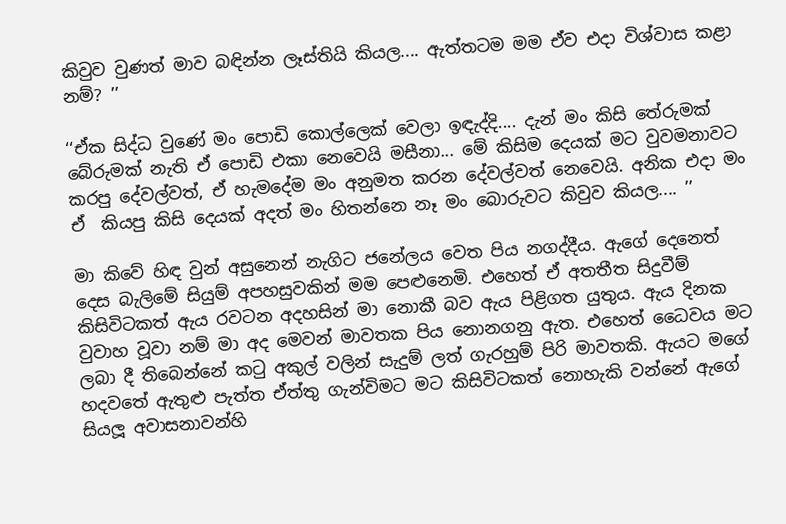කිවුව වුණත් මාව බඳින්න ලෑස්තියි කියල.... ඇත්තටම මම ඒව එදා විශ්වාස කළා නම්? ’’

‘‘ඒක සිද්ධ වුණේ මං පොඩි කොල්ලෙක් වෙලා ඉඳැද්දි.... දැන් මං කිසි තේරුමක් බේරුමක් නැති ඒ පොඩි එකා නෙවෙයි මසීනා... මේ කිසිම දෙයක් මට වුවමනාවට කරපු දේවල්වත්, ඒ හැමදේම මං අනුමත කරන දේවල්වත් නෙවෙයි. අනික එදා මං ඒ  කියපු කිසි දෙයක් අදත් මං හිතන්නෙ නෑ මං බොරුවට කිවුව කියල.... ’’

මා කිවේ හිඳ වුන් අසුනෙන් නැගිට ජනේලය වෙත පිය නගද්දීය. ඇගේ දෙනෙත් දෙස බැලිමේ සියුම් අපහසුවකින් මම පෙළුනෙමි. එහෙත් ඒ අතතීත සිදුවීම් කිසිවිටකත් ඇය රවටන අදහසින් මා නොකී බව ඇය පිළිගත යුතුය. ඇය දිනක වුවාහ වූවා නම් මා අද මෙවන් මාවතක පිය නොනගනු ඇත. එහෙත් ධෛවය මට ලබා දී තිබෙන්නේ කටු අකුල් වලින් සැදුම් ලත් ගැරහුම් පිරි මාවතකි. ඇයට මගේ හදවතේ ඇතුළු පැත්ත ඒත්තු ගැන්විමට මට කිසිවිටකත් නොහැකි වන්නේ ඇගේ සියලූ අවාසනාවන්හි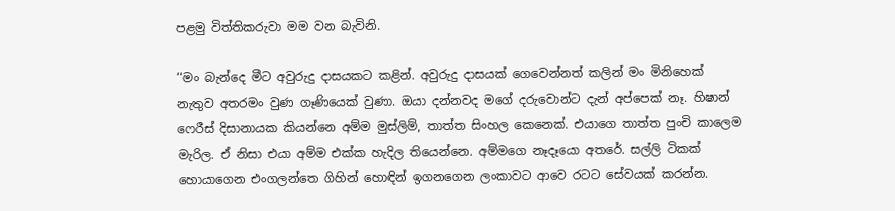පළමු විත්තිකරුවා මම වන බැවිනි.

‘‘මං බැන්දෙ මීට අවුරුදු දාසයකට කළින්. අවුරුදු දාසයක් ගෙවෙන්නත් කලින් මං මිනිහෙක් නැතුව අතරමං වුණ ගෑණියෙක් වුණා. ඔයා දන්නවද මගේ දරුවොන්ට දැන් අප්පෙක් නෑ. හිෂාන් ෆෙරීස් දිසානායක කියන්නෙ අම්ම මුස්ලිම්, තාත්ත සිංහල කෙනෙක්. එයාගෙ තාත්ත පුංචි කාලෙම මැරිල. ඒ නිසා එයා අම්ම එක්ක හැදිල තියෙන්නෙ. අම්මගෙ නෑදෑයො අතරේ. සල්ලි ටිකක් හොයාගෙන එංගලන්තෙ ගිහින් හොඳින් ඉගනගෙන ලංකාවට ආවෙ රටට සේවයක් කරන්න.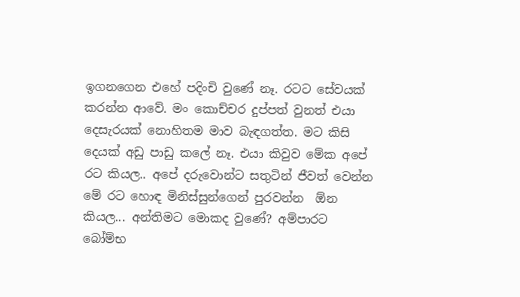ඉගනගෙන එහේ පදිංචි වුණේ නෑ. රටට සේවයක් කරන්න ආවේ. මං කොච්චර දුප්පත් වුනත් එයා දෙසැරයක් නොහිතම මාව බැඳගත්ත. මට කිසි දෙයක් අඩු පාඩු කලේ නෑ. එයා කිවුව මේක අපේ රට කියල.. අපේ දරුවොන්ට සතුටින් ජීවත් වෙන්න මේ රට හොඳ මිනිස්සුන්ගෙන් පුරවන්න  ඕන කියල... අන්තිමට මොකද වුණේ? අම්පාරට බෝම්භ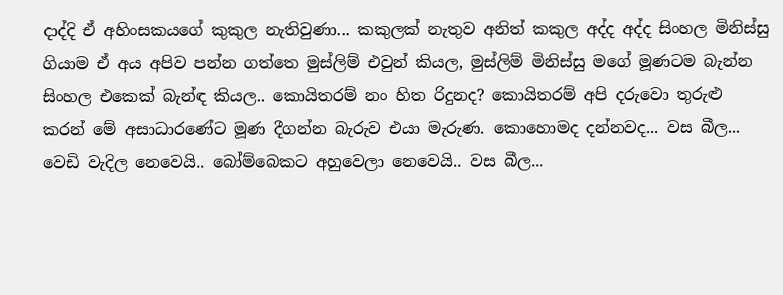දාද්දි ඒ අහිංසකයගේ කුකුල නැතිවුණා... කකුලක් නැතුව අනිත් කකුල අද්ද අද්ද සිංහල මිනිස්සු ගියාම ඒ අය අපිව පන්න ගත්තෙ මුස්ලිම් එවුන් කියල, මුස්ලිම් මිනිස්සු මගේ මූණටම බැන්න සිංහල එකෙක් බැන්ඳ කියල.. කොයිතරම් නං හිත රිදුනද? කොයිතරම් අපි දරුවො තුරුළු කරන් මේ අසාධාරණේට මූණ දීගන්න බැරුව එයා මැරුණ. කොහොමද දන්නවද... වස බීල... වෙඩි වැදිල නෙවෙයි.. බෝම්බෙකට අහුවෙලා නෙවෙයි.. වස බීල...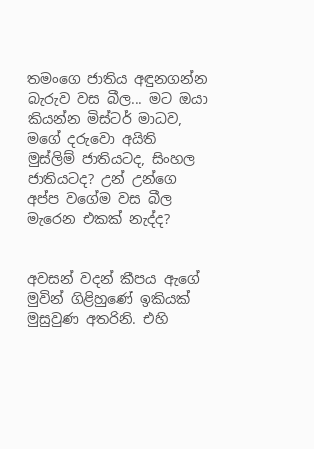තමංගෙ ජාතිය අඳුනගන්න බැරුව වස බීල... මට ඔයා කියන්න මිස්ටර් මාධව, මගේ දරුවො අයිති මුස්ලිම් ජාතියටද, සිංහල ජාතියටද? උන් උන්ගෙ අප්ප වගේම වස බීල මැරෙන එකක් නැද්ද?


අවසන් වදන් කීපය ඇගේ මුවින් ගිළිහුණේ ඉකියක් මුසුවුණ අතරිනි. එහි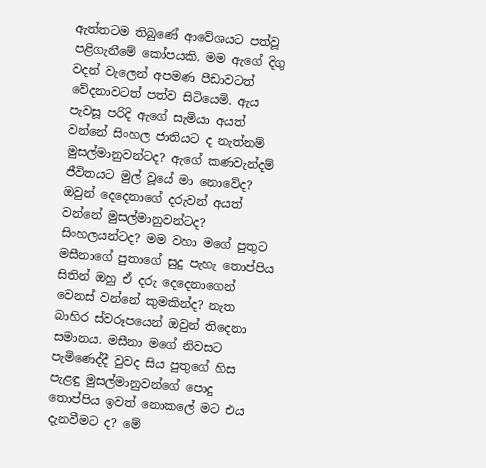ඇත්තටම තිබුණේ ආවේශයට පත්වූ පළිගැනීමේ කෝපයකි. මම ඇගේ දිගු වදන් වැලෙන් අපමණ පීඩාවටත් වේදනාවටත් පත්ව සිටියෙමි. ඇය පැවසූ පරිදි ඇගේ සැමියා අයත් වන්නේ සිංහල ජාතියට ද නැත්නම් මුසල්මානුවන්ටද? ඇගේ කණවැන්දම් ජීවිතයට මුල් වූයේ මා නොවේද? ඔවුන් දෙදෙනාගේ දරුවන් අයත් වන්නේ මුසල්මානුවන්ටද? සිංහලයන්ටද? මම වහා මගේ පුතුට මසීනාගේ පුතාගේ සුදු පැහැ තොප්පිය සිතින් ඔහු ඒ දරු දෙදෙනාගෙන් වෙනස් වන්නේ කුමකින්ද? නැත බාහිර ස්වරූපයෙන් ඔවුන් තිදෙනා සමානය. මසීනා මගේ නිවසට පැමිණෙද්දී වුවද සිය පුතුගේ හිස පැළඳු මුසල්මානුවන්ගේ පොදු තොප්පිය ඉවත් නොකලේ මට එය දැනවීමට ද? මේ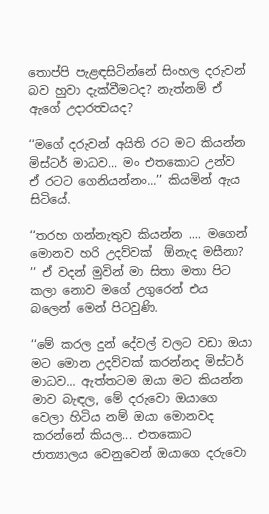තොප්පි පැළඳසිටින්නේ සිංහල දරුවන් බව හුවා දැක්වීමටද? නැත්නම් ඒ ඇගේ උදාරත්‍වයද?

‘‘මගේ දරුවන් අයිති රට මට කියන්න මිස්ටර් මාධව... මං එතකොට උන්ව ඒ රටට ගෙනියන්නං...’’ කියමින් ඇය සිටියේ.

‘‘තරහ ගන්නැතුව කියන්න .... මගෙන් මොනව හරි උදව්වක්  ඕනැද මසීනා? ’’ ඒ වදන් මුවින් මා සිතා මතා පිට කලා නොව මගේ උගුරෙන් එය බලෙන් මෙන් පිටවුණි.

‘‘මේ කරල දුන් දේවල් වලට වඩා ඔයා මට මොන උදව්වක් කරන්නද මිස්ටර් මාධව... ඇත්තටම ඔයා මට කියන්න මාව බැඳල, මේ දරුවො ඔයාගෙ වෙලා හිටිය නම් ඔයා මොනවද කරන්නේ කියල... එතකොට ජාත්‍යාලය වෙනුවෙන් ඔයාගෙ දරුවො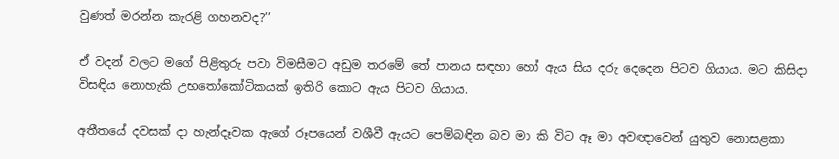වුණත් මරන්න කැරළි ගහනවද?’’

ඒ වදන් වලට මගේ පිළිතුරු පවා විමසීමට අඩුම තරමේ තේ පානය සඳහා හෝ ඇය සිය දරු දෙදෙන පිටව ගියාය. මට කිසිදා විසඳිය නොහැකි උභතෝකෝටිකයක් ඉතිරි කොට ඇය පිටව ගියාය.

අතීතයේ දවසක් දා හැන්දෑවක ඇගේ රූපයෙන් වශීවී ඇයට පෙම්බඳින බව මා කි විට ඈ මා අවඥාවෙන් යුතුව නොසළකා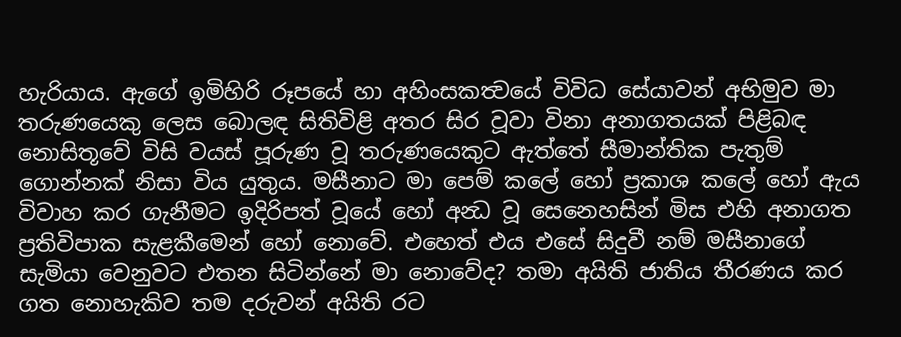හැරියාය. ඇගේ ඉමිහිරි රූපයේ හා අහිංසකත්‍වයේ විවිධ සේයාවන් අභිමුව මා තරුණයෙකු ලෙස බොලඳ සිතිවිළි අතර සිර වූවා විනා අනාගතයක් පිළිබඳ නොසිතූවේ විසි වයස් පූරුණ වූ තරුණයෙකුට ඇත්තේ සීමාන්තික පැතුම් ගොන්නක් නිසා විය යුතුය. මසීනාට මා පෙම් කලේ හෝ ප්‍රකාශ කලේ හෝ ඇය විවාහ කර ගැනීමට ඉදිරිපත් වූයේ හෝ අන්‍ධ වූ සෙනෙහසින් මිස එහි අනාගත ප්‍රතිවිපාක සැළකීමෙන් හෝ නොවේ. එහෙත් එය එසේ සිදුවී නම් මසීනාගේ සැමියා වෙනුවට එතන සිටින්නේ මා නොවේද? තමා අයිති ජාතිය තීරණය කර ගත නොහැකිව තම දරුවන් අයිති රට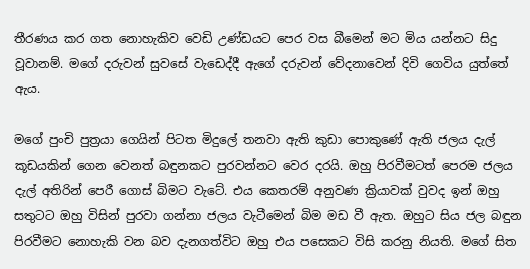තීරණය කර ගත නොහැකිව වෙඩි උණ්ඩයට පෙර වස බීමෙන් මට මිය යන්නට සිදු වූවානම්. මගේ දරුවන් සුවසේ වැඩෙද්දී ඇගේ දරුවන් වේදනාවෙන් දිවි ගෙවිය යුත්තේ ඇය.

මගේ පුංචි පුත්‍රයා ගෙයින් පිටත මිදුලේ තනවා ඇති කුඩා පොකුණේ ඇති ජලය දැල් කූඩයකින් ගෙන වෙනත් බඳුනකට පුරවන්නට වෙර දරයි. ඔහු පිරවීමටත් පෙරම ජලය දැල් අතිරින් පෙරී ගොස් බිමට වැටේ. එය කෙතරම් අනුවණ ක්‍රියාවක් වුවද ඉන් ඔහු සතුටට ඔහු විසින් පුරවා ගන්නා ජලය වැටීමෙන් බිම මඩ වී ඇත. ඔහුට සිය ජල බඳුන පිරවීමට නොහැකි වන බව දැනගත්විට ඔහු එය පසෙකට විසි කරනු නියති. මගේ සිත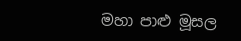මහා පාළු මූසල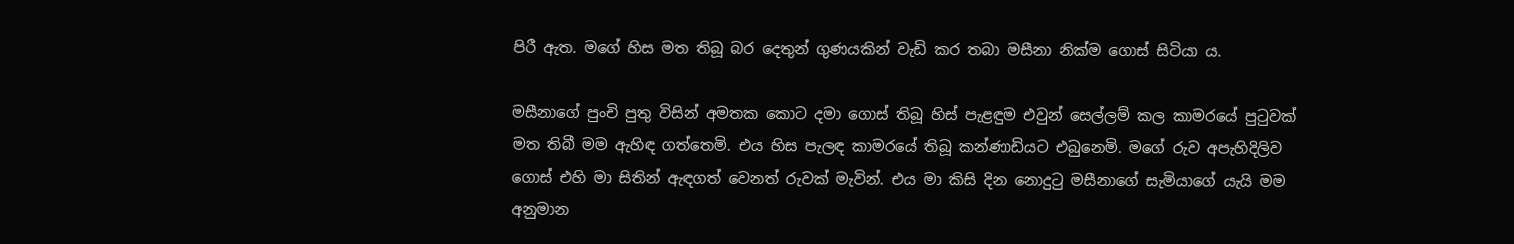පිරී ඇත. මගේ හිස මත තිබූ බර දෙතුන් ගුණයකින් වැඩි කර තබා මසීනා නික්ම ගොස් සිටියා ය.

මසීනාගේ පුංචි පුතු විසින් අමතක කොට දමා ගොස් තිබූ හිස් පැළඳුම එවුන් සෙල්ලම් කල කාමරයේ පුටුවක් මත තිබී මම ඇහිඳ ගත්තෙමි. එය හිස පැලඳ කාමරයේ තිබූ කන්ණාඩියට එබුනෙමි. මගේ රුව අපැහිදිලිව ගොස් එහි මා සිතින් ඇඳගත් වෙනත් රුවක් මැවින්. එය මා කිසි දින නොදුටු මසීනාගේ සැමියාගේ යැයි මම අනුමාන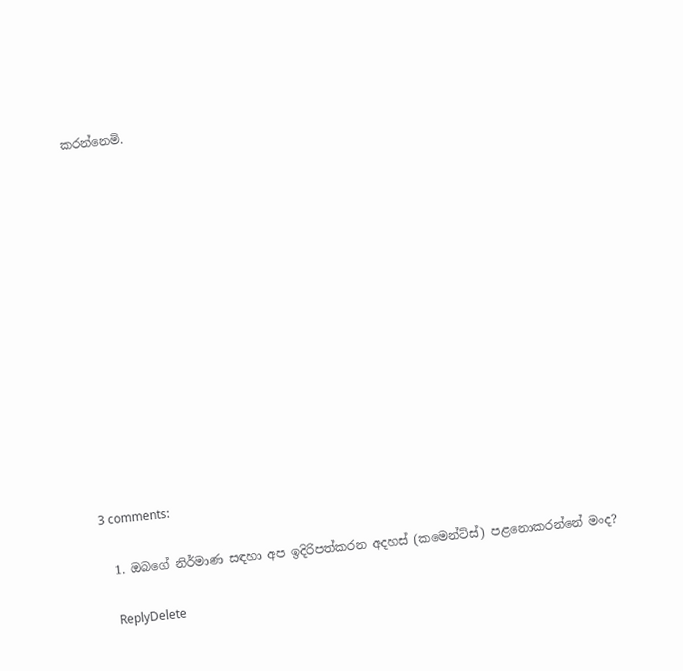කරන්නෙමි.














3 comments:

  1. ඔබගේ නිර්මාණ සඳහා අප ඉදිරිපත්කරන අදහස් (කමෙන්ට්ස්) පළනොකරන්නේ මංද?

    ReplyDelete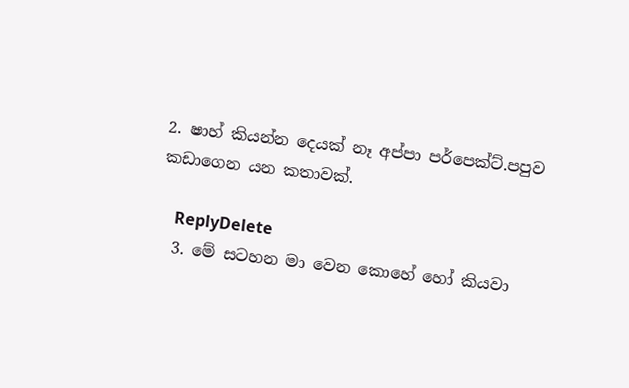2. ෂාහ් කියන්න දෙයක් නෑ අප්පා පර්පෙක්ට්.පපුව කඩාගෙන යන කතාවක්.

    ReplyDelete
  3. මේ සටහන මා වෙන කොහේ හෝ කියවා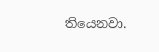තියෙනවා.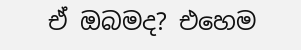ඒ ඔබමද? එහෙම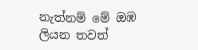නැත්නම් මේ ඔඹ ලියන තවත්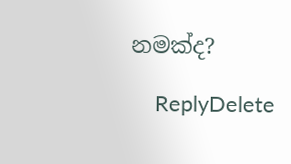නමක්ද?

    ReplyDelete